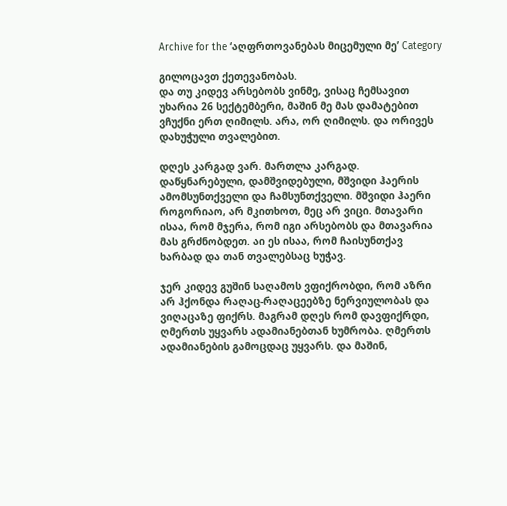Archive for the ‘აღფრთოვანებას მიცემული მე’ Category

გილოცავთ ქეთევანობას.
და თუ კიდევ არსებობს ვინმე, ვისაც ჩემსავით უხარია 26 სექტემბერი, მაშინ მე მას დამატებით ვჩუქნი ერთ ღიმილს. არა, ორ ღიმილს. და ორივეს დახუჭული თვალებით.

დღეს კარგად ვარ. მართლა კარგად.
დაწყნარებული, დამშვიდებული, მშვიდი ჰაერის ამომსუნთქველი და ჩამსუნთქველი. მშვიდი ჰაერი როგორიაო, არ მკითხოთ, მეც არ ვიცი. მთავარი ისაა, რომ მჯერა, რომ იგი არსებობს და მთავარია მას გრძნობდეთ. აი ეს ისაა, რომ ჩაისუნთქავ ხარბად და თან თვალებსაც ხუჭავ.

ჯერ კიდევ გუშინ საღამოს ვფიქრობდი, რომ აზრი არ ჰქონდა რაღაც-რაღაცეებზე ნერვიულობას და ვიღაცაზე ფიქრს. მაგრამ დღეს რომ დავფიქრდი, ღმერთს უყვარს ადამიანებთან ხუმრობა. ღმერთს ადამიანების გამოცდაც უყვარს. და მაშინ,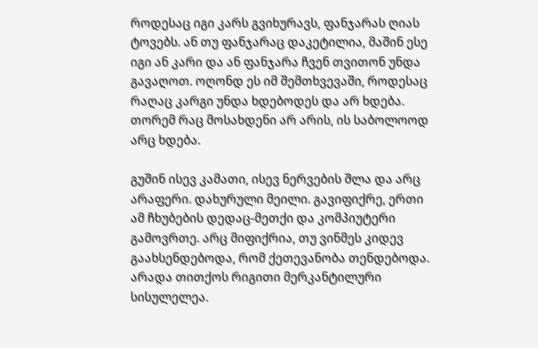როდესაც იგი კარს გვიხურავს, ფანჯარას ღიას ტოვებს. ან თუ ფანჯარაც დაკეტილია, მაშინ ესე იგი ან კარი და ან ფანჯარა ჩვენ თვითონ უნდა გავაღოთ. ოღონდ ეს იმ შემთხვევაში, როდესაც რაღაც კარგი უნდა ხდებოდეს და არ ხდება. თორემ რაც მოსახდენი არ არის, ის საბოლოოდ არც ხდება.

გუშინ ისევ კამათი, ისევ ნერვების შლა და არც არაფერი. დახურული მეილი. გავიფიქრე, ერთი ამ ჩხუბების დედაც-მეთქი და კომპიუტერი გამოვრთე. არც მიფიქრია, თუ ვინმეს კიდევ გაახსენდებოდა, რომ ქეთევანობა თენდებოდა. არადა თითქოს რიგითი მერკანტილური სისულელეა.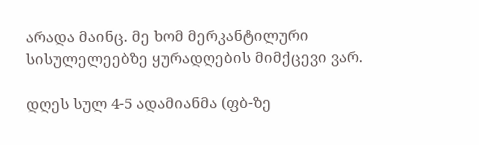არადა მაინც. მე ხომ მერკანტილური სისულელეებზე ყურადღების მიმქცევი ვარ.

დღეს სულ 4-5 ადამიანმა (ფბ-ზე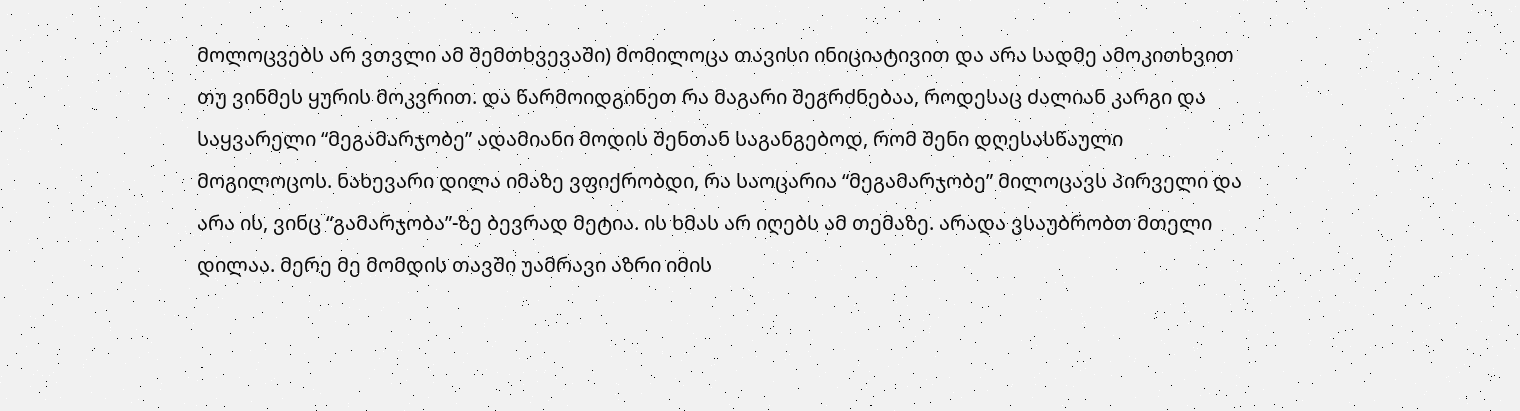მოლოცვებს არ ვთვლი ამ შემთხვევაში) მომილოცა თავისი ინიციატივით და არა სადმე ამოკითხვით თუ ვინმეს ყურის მოკვრით. და წარმოიდგინეთ რა მაგარი შეგრძნებაა, როდესაც ძალიან კარგი და საყვარელი “მეგამარჯობე” ადამიანი მოდის შენთან საგანგებოდ, რომ შენი დღესასწაული მოგილოცოს. ნახევარი დილა იმაზე ვფიქრობდი, რა საოცარია “მეგამარჯობე” მილოცავს პირველი და არა ის, ვინც “გამარჯობა”-ზე ბევრად მეტია. ის ხმას არ იღებს ამ თემაზე. არადა ვსაუბრობთ მთელი დილაა. მერე მე მომდის თავში უამრავი აზრი იმის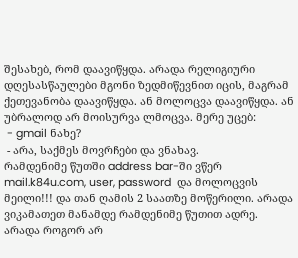შესახებ, რომ დაავიწყდა. არადა რელიგიური დღესასწაულები მგონი ზედმიწევნით იცის, მაგრამ ქეთევანობა დაავიწყდა. ან მოლოცვა დაავიწყდა. ან უბრალოდ არ მოისურვა ლმოცვა. მერე უცებ:
 - gmail ნახე?
 - არა, საქმეს მოვრჩები და ვნახავ.
რამდენიმე წუთში address bar-ში ვწერ mail.k84u.com, user, password  და მოლოცვის მეილი!!! და თან ღამის 2 საათზე მოწერილი. არადა ვიკამათეთ მანამდე რამდენიმე წუთით ადრე. არადა როგორ არ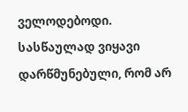ველოდებოდი. სასწაულად ვიყავი დარწმუნებული, რომ არ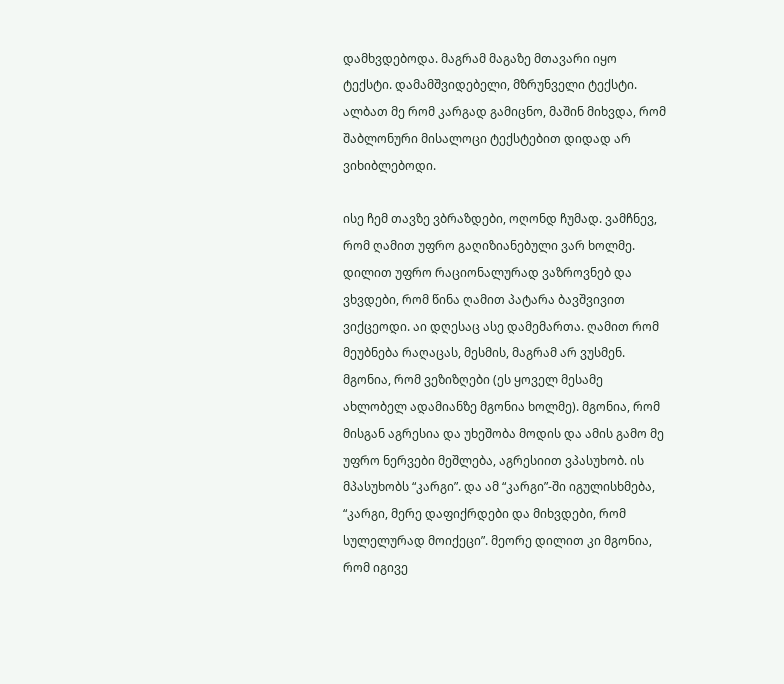დამხვდებოდა. მაგრამ მაგაზე მთავარი იყო ტექსტი. დამამშვიდებელი, მზრუნველი ტექსტი. ალბათ მე რომ კარგად გამიცნო, მაშინ მიხვდა, რომ შაბლონური მისალოცი ტექსტებით დიდად არ ვიხიბლებოდი.

ისე ჩემ თავზე ვბრაზდები, ოღონდ ჩუმად. ვამჩნევ, რომ ღამით უფრო გაღიზიანებული ვარ ხოლმე. დილით უფრო რაციონალურად ვაზროვნებ და ვხვდები, რომ წინა ღამით პატარა ბავშვივით ვიქცეოდი. აი დღესაც ასე დამემართა. ღამით რომ მეუბნება რაღაცას, მესმის, მაგრამ არ ვუსმენ. მგონია, რომ ვეზიზღები (ეს ყოველ მესამე ახლობელ ადამიანზე მგონია ხოლმე). მგონია, რომ მისგან აგრესია და უხეშობა მოდის და ამის გამო მე უფრო ნერვები მეშლება, აგრესიით ვპასუხობ. ის მპასუხობს “კარგი”. და ამ “კარგი”-ში იგულისხმება, “კარგი, მერე დაფიქრდები და მიხვდები, რომ სულელურად მოიქეცი”. მეორე დილით კი მგონია, რომ იგივე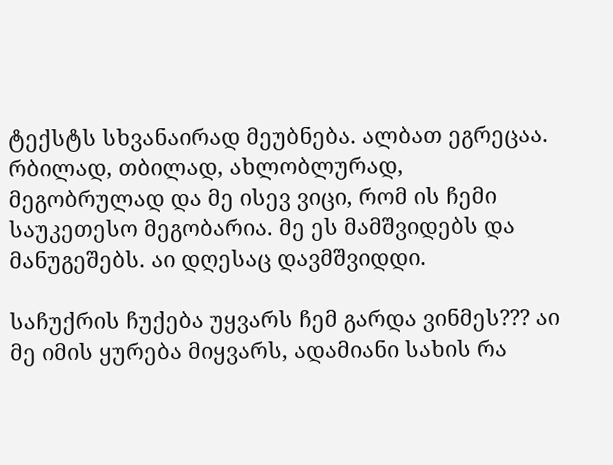ტექსტს სხვანაირად მეუბნება. ალბათ ეგრეცაა. რბილად, თბილად, ახლობლურად, მეგობრულად და მე ისევ ვიცი, რომ ის ჩემი საუკეთესო მეგობარია. მე ეს მამშვიდებს და მანუგეშებს. აი დღესაც დავმშვიდდი.

საჩუქრის ჩუქება უყვარს ჩემ გარდა ვინმეს??? აი მე იმის ყურება მიყვარს, ადამიანი სახის რა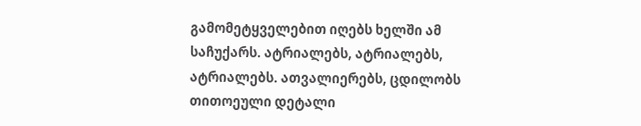გამომეტყველებით იღებს ხელში ამ საჩუქარს. ატრიალებს, ატრიალებს, ატრიალებს. ათვალიერებს, ცდილობს თითოეული დეტალი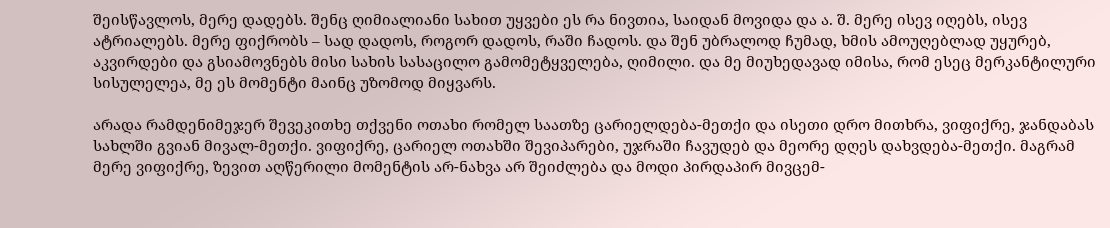შეისწავლოს, მერე დადებს. შენც ღიმიალიანი სახით უყვები ეს რა ნივთია, საიდან მოვიდა და ა. შ. მერე ისევ იღებს, ისევ ატრიალებს. მერე ფიქრობს – სად დადოს, როგორ დადოს, რაში ჩადოს. და შენ უბრალოდ ჩუმად, ხმის ამოუღებლად უყურებ, აკვირდები და გსიამოვნებს მისი სახის სასაცილო გამომეტყველება, ღიმილი. და მე მიუხედავად იმისა, რომ ესეც მერკანტილური სისულელეა, მე ეს მომენტი მაინც უზომოდ მიყვარს.

არადა რამდენიმეჯერ შევეკითხე თქვენი ოთახი რომელ საათზე ცარიელდება-მეთქი და ისეთი დრო მითხრა, ვიფიქრე, ჯანდაბას სახლში გვიან მივალ-მეთქი. ვიფიქრე, ცარიელ ოთახში შევიპარები, უჯრაში ჩავუდებ და მეორე დღეს დახვდება-მეთქი. მაგრამ მერე ვიფიქრე, ზევით აღწერილი მომენტის არ-ნახვა არ შეიძლება და მოდი პირდაპირ მივცემ-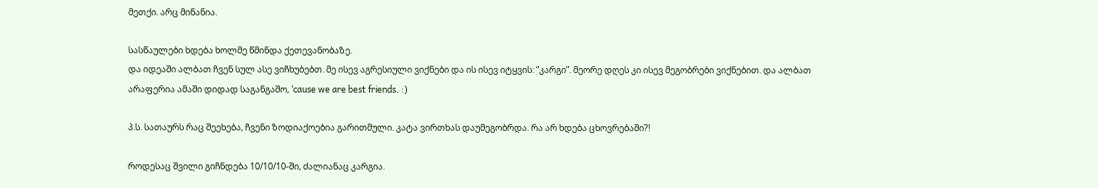მეთქი. არც მინანია.

სასწაულები ხდება ხოლმე წმინდა ქეთევანობაზე.
და იდეაში ალბათ ჩვენ სულ ასე ვიჩხუბებთ. მე ისევ აგრესიული ვიქნები და ის ისევ იტყვის: “კარგი”. მეორე დღეს კი ისევ მეგობრები ვიქნებით. და ალბათ არაფერია ამაში დიდად საგანგაშო, ’cause we are best friends. :)

პ.ს. სათაურს რაც შეეხება, ჩვენი ზოდიაქოებია გარითმული. კატა ვირთხას დაუმეგობრდა. რა არ ხდება ცხოვრებაში?!

როდესაც შვილი გიჩნდება 10/10/10-ში, ძალიანაც კარგია.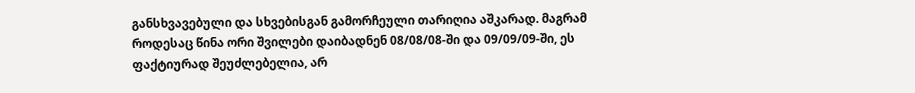განსხვავებული და სხვებისგან გამორჩეული თარიღია აშკარად. მაგრამ როდესაც წინა ორი შვილები დაიბადნენ 08/08/08-ში და 09/09/09-ში, ეს ფაქტიურად შეუძლებელია, არ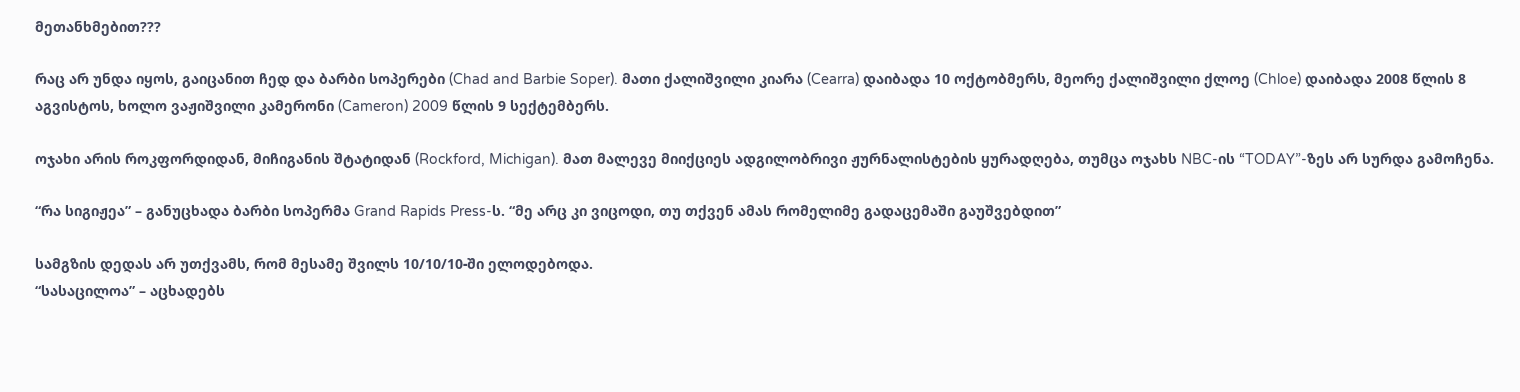მეთანხმებით???

რაც არ უნდა იყოს, გაიცანით ჩედ და ბარბი სოპერები (Chad and Barbie Soper). მათი ქალიშვილი კიარა (Cearra) დაიბადა 10 ოქტობმერს, მეორე ქალიშვილი ქლოე (Chloe) დაიბადა 2008 წლის 8 აგვისტოს, ხოლო ვაჟიშვილი კამერონი (Cameron) 2009 წლის 9 სექტემბერს.

ოჯახი არის როკფორდიდან, მიჩიგანის შტატიდან (Rockford, Michigan). მათ მალევე მიიქციეს ადგილობრივი ჟურნალისტების ყურადღება, თუმცა ოჯახს NBC-ის “TODAY”-ზეს არ სურდა გამოჩენა.

“რა სიგიჟეა” – განუცხადა ბარბი სოპერმა Grand Rapids Press-ს. “მე არც კი ვიცოდი, თუ თქვენ ამას რომელიმე გადაცემაში გაუშვებდით”

სამგზის დედას არ უთქვამს, რომ მესამე შვილს 10/10/10-ში ელოდებოდა.
“სასაცილოა” – აცხადებს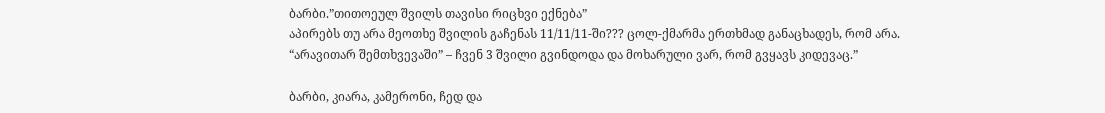ბარბი.”თითოეულ შვილს თავისი რიცხვი ექნება”
აპირებს თუ არა მეოთხე შვილის გაჩენას 11/11/11-ში??? ცოლ-ქმარმა ერთხმად განაცხადეს, რომ არა.
“არავითარ შემთხვევაში” – ჩვენ 3 შვილი გვინდოდა და მოხარული ვარ, რომ გვყავს კიდევაც.”

ბარბი, კიარა, კამერონი, ჩედ და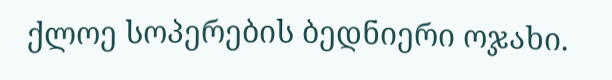ქლოე სოპერების ბედნიერი ოჯახი.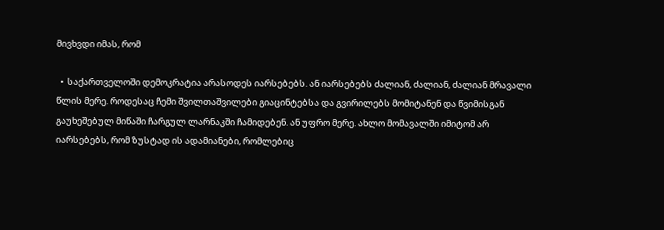მივხვდი იმას, რომ

  •  საქართველოში დემოკრატია არასოდეს იარსებებს. ან იარსებებს ძალიან, ძალიან, ძალიან მრავალი წლის მერე. როდესაც ჩემი შვილთაშვილები გიაცინტებსა და გვირილებს მომიტანენ და წვიმისგან გაუხეშებულ მიწაში ჩარგულ ლარნაკში ჩამიდებენ. ან უფრო მერე. ახლო მომავალში იმიტომ არ იარსებებს, რომ ზუსტად ის ადამიანები, რომლებიც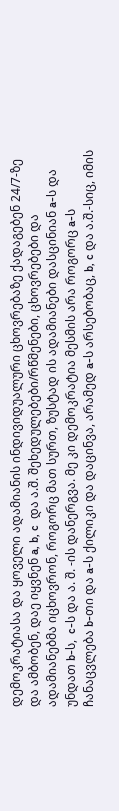დემოკრატიასა და ყოველი ადამიანის ინდივიდუალური ცხოვრებაზე ქადაგებენ 24/7-ზე და ამბობენ, დაე იყვნენ a, b, c  და ა.შ. შეხედულებები/რწმენები, ცხოვრებები და ადამიანებმა იცხოვრონ, როგორც მათ სურთ, ზუსტად ის ადამიანები დასცინიან a-ს და უნდათ b-ს,  c-ს და ა. შ. -ის დანერგვა. მე კი დემოკრატია მესმის არა როგორც a-ს ჩანაცვლება b-თი და a-ს ქილიკი და დაცინვა, არამედ a-ს არსებობაც, b, c და ა.შ.-სიც, იმის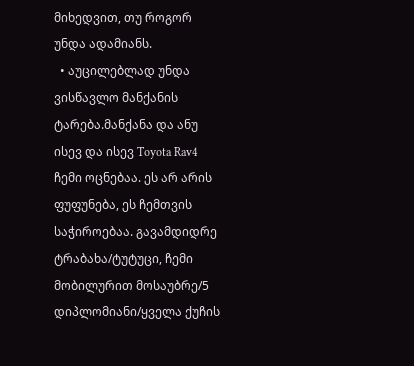მიხედვით, თუ როგორ უნდა ადამიანს.
  • აუცილებლად უნდა ვისწავლო მანქანის ტარება.მანქანა და ანუ ისევ და ისევ Toyota Rav4 ჩემი ოცნებაა. ეს არ არის ფუფუნება, ეს ჩემთვის საჭიროებაა. გავამდიდრე ტრაბახა/ტუტუცი, ჩემი მობილურით მოსაუბრე/5 დიპლომიანი/ყველა ქუჩის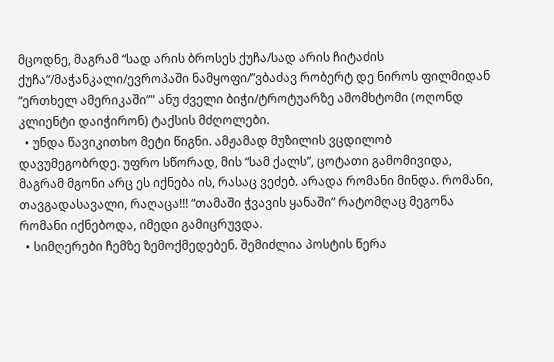მცოდნე, მაგრამ “სად არის ბროსეს ქუჩა/სად არის ჩიტაძის ქუჩა”/მაჭანკალი/ევროპაში ნამყოფი/”ვბაძავ რობერტ დე ნიროს ფილმიდან “ერთხელ ამერიკაში”" ანუ ძველი ბიჭი/ტროტუარზე ამომხტომი (ოღონდ კლიენტი დაიჭირონ) ტაქსის მძღოლები.
  • უნდა წავიკითხო მეტი წიგნი. ამჟამად მუზილის ვცდილობ დავუმეგობრდე. უფრო სწორად, მის “სამ ქალს”, ცოტათი გამომივიდა, მაგრამ მგონი არც ეს იქნება ის, რასაც ვეძებ. არადა რომანი მინდა. რომანი, თავგადასავალი, რაღაცა!!! “თამაში ჭვავის ყანაში” რატომღაც მეგონა რომანი იქნებოდა, იმედი გამიცრუვდა.
  • სიმღერები ჩემზე ზემოქმედებენ. შემიძლია პოსტის წერა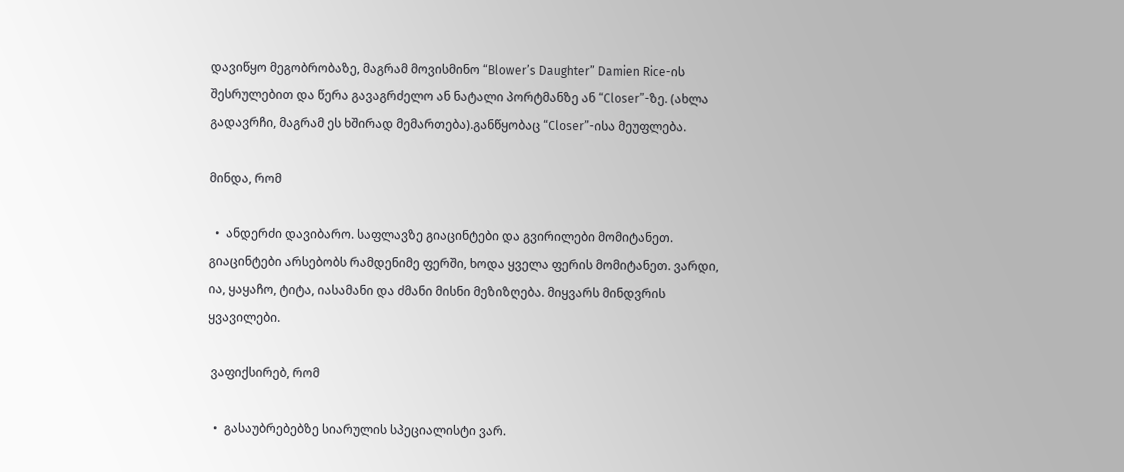დავიწყო მეგობრობაზე, მაგრამ მოვისმინო “Blower’s Daughter” Damien Rice-ის შესრულებით და წერა გავაგრძელო ან ნატალი პორტმანზე ან “Closer”-ზე. (ახლა გადავრჩი, მაგრამ ეს ხშირად მემართება).განწყობაც “Closer”-ისა მეუფლება.

მინდა, რომ

  •  ანდერძი დავიბარო. საფლავზე გიაცინტები და გვირილები მომიტანეთ. გიაცინტები არსებობს რამდენიმე ფერში, ხოდა ყველა ფერის მომიტანეთ. ვარდი, ია, ყაყაჩო, ტიტა, იასამანი და ძმანი მისნი მეზიზღება. მიყვარს მინდვრის ყვავილები.

 ვაფიქსირებ, რომ

  •  გასაუბრებებზე სიარულის სპეციალისტი ვარ.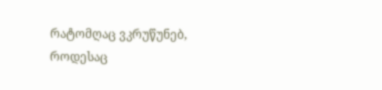რატომღაც ვკრუწუნებ, როდესაც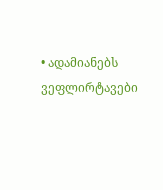• ადამიანებს ვეფლირტავები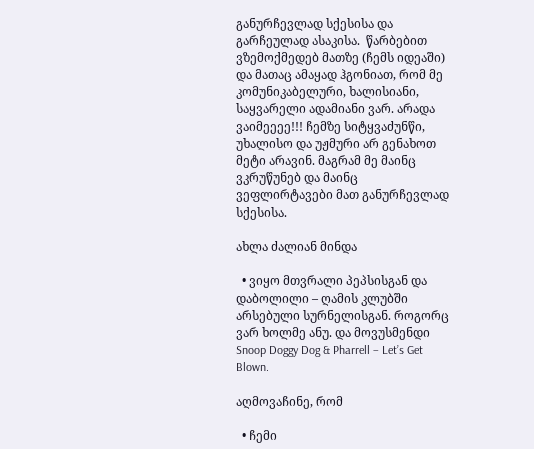განურჩევლად სქესისა და გარჩეულად ასაკისა.  წარბებით ვზემოქმედებ მათზე (ჩემს იდეაში) და მათაც ამაყად ჰგონიათ, რომ მე კომუნიკაბელური, ხალისიანი, საყვარელი ადამიანი ვარ. არადა ვაიმეეეე!!! ჩემზე სიტყვაძუნწი, უხალისო და უჟმური არ გენახოთ მეტი არავინ. მაგრამ მე მაინც ვკრუწუნებ და მაინც ვეფლირტავები მათ განურჩევლად სქესისა.

ახლა ძალიან მინდა

  • ვიყო მთვრალი პეპსისგან და დაბოლილი – ღამის კლუბში არსებული სურნელისგან. როგორც ვარ ხოლმე ანუ. და მოვუსმენდი Snoop Doggy Dog & Pharrell – Let’s Get Blown.

აღმოვაჩინე, რომ

  • ჩემი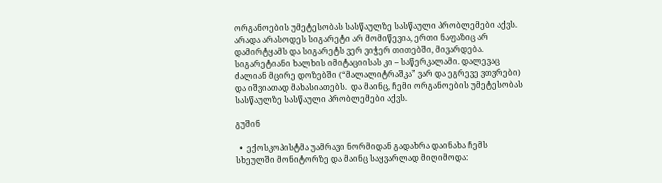ორგანოების უმეტესობას სასწაულზე სასწაული პრობლემები აქვს. არადა არასოდეს სიგარეტი არ მომიწევია, ერთი ნაფაზიც არ დამირტყამს და სიგარეტს ვერ ვიჭერ თითებში, მივარდება. სიგარეტიანი ხალხის იმიტაციისას კი – საწერკალამი. დალევაც ძალიან მცირე დოზებში (“მალალიტრაშკა” ვარ და ეგრევე ვთვრები) და იშვიათად მახასიათებს.  და მაინც, ჩემი ორგანოების უმეტესობას სასწაულზე სასწაული პრობლემები აქვს.

გუშინ

  •  ექოსკოპისტმა უამრავი ნორმიდან გადახრა დაინახა ჩემს სხეულში მონიტორზე და მაინც საყვარლად მიღიმოდა: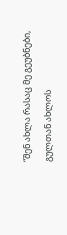“შენ ახლა რასაც მე გეუბნები, გულთან ახლოს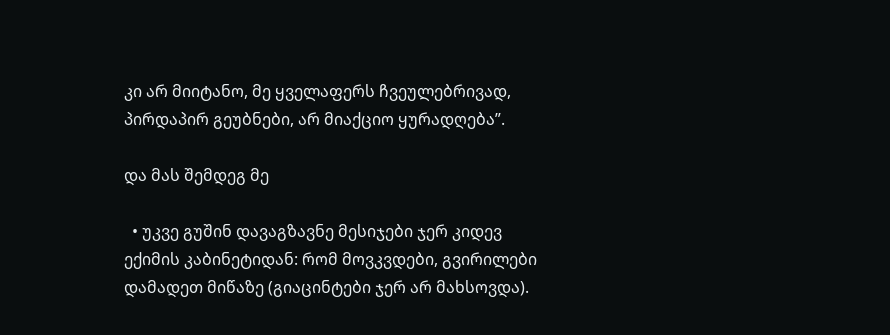კი არ მიიტანო, მე ყველაფერს ჩვეულებრივად, პირდაპირ გეუბნები, არ მიაქციო ყურადღება”.

და მას შემდეგ მე

  • უკვე გუშინ დავაგზავნე მესიჯები ჯერ კიდევ ექიმის კაბინეტიდან: რომ მოვკვდები, გვირილები დამადეთ მიწაზე (გიაცინტები ჯერ არ მახსოვდა).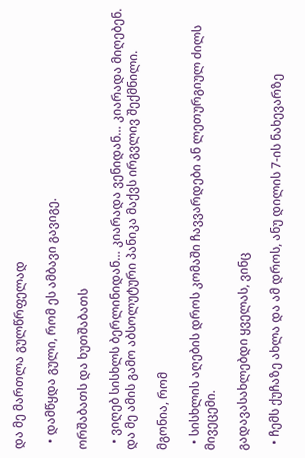და მე მართლა გულწრფელად

  • დამწყდა გული, რომ ეს ამბავი გავიგე.

ორშაბათს და ხუთშაბათს

  • ვიღებ სისხლს ბერლინიდან… კიარადა ვენიდან… კიარადა მიღებენ.  და მე ამის გამო აბსოლუტური პანიკა მაქვს ირგვლივ შექმნილი.

მგონია, რომ

  • სისხლის აღების დროს კომაში ჩავვარდები ან ლეთურგიულ ძილს მივეცემი.

გადავასახლებდი ყველას, ვინც

  • ჩემს ქუჩაზე ახლა და ამ დროს, ანუ დილის 7-ის ნახევარზე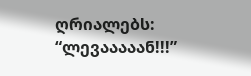ღრიალებს: “ლევააააან!!!”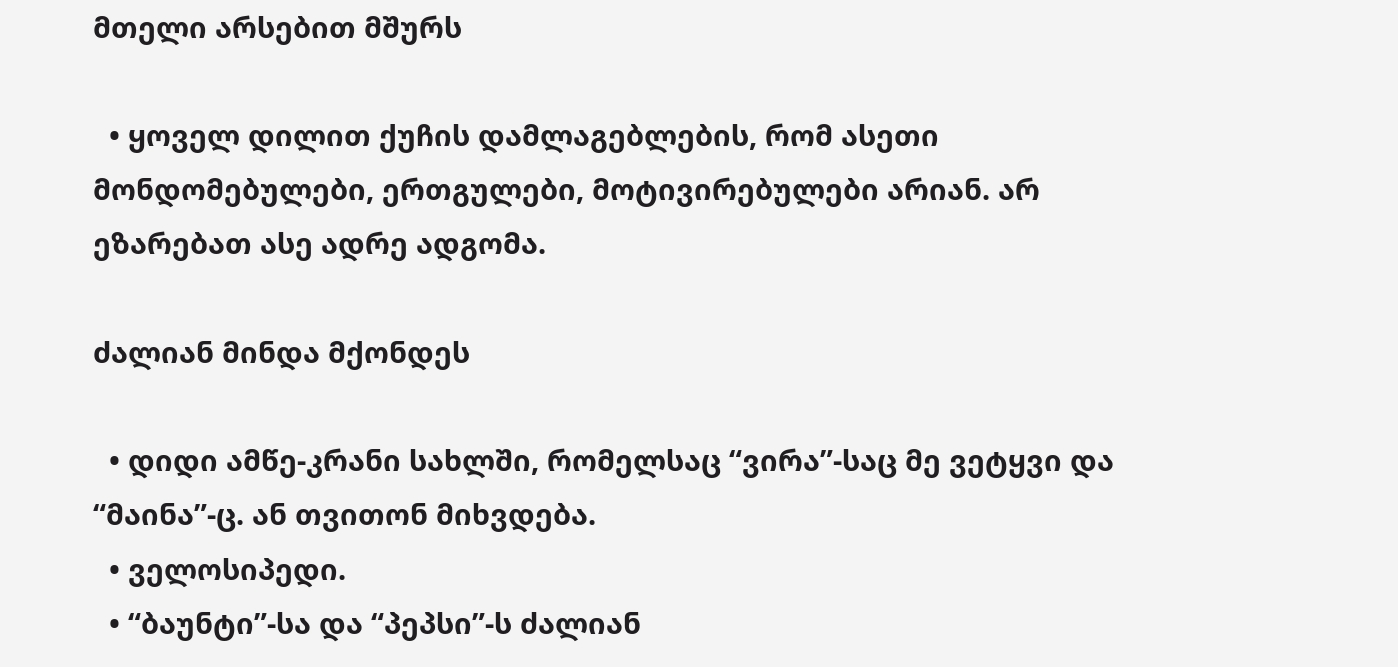მთელი არსებით მშურს

  • ყოველ დილით ქუჩის დამლაგებლების, რომ ასეთი მონდომებულები, ერთგულები, მოტივირებულები არიან. არ ეზარებათ ასე ადრე ადგომა.

ძალიან მინდა მქონდეს

  • დიდი ამწე-კრანი სახლში, რომელსაც “ვირა”-საც მე ვეტყვი და “მაინა”-ც. ან თვითონ მიხვდება.
  • ველოსიპედი.
  • “ბაუნტი”-სა და “პეპსი”-ს ძალიან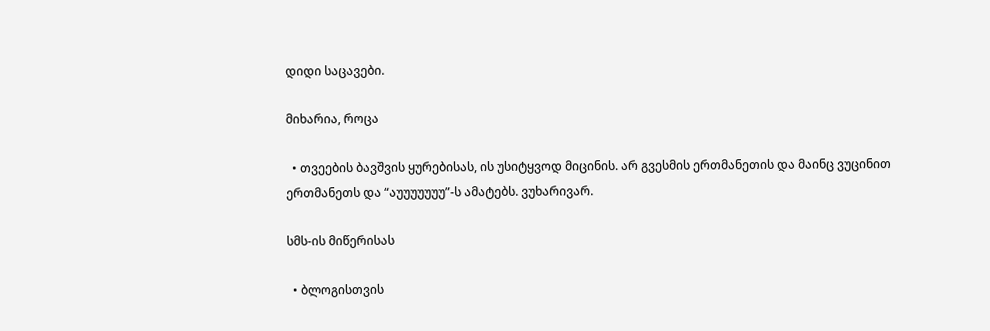დიდი საცავები.

მიხარია, როცა

  • თვეების ბავშვის ყურებისას, ის უსიტყვოდ მიცინის. არ გვესმის ერთმანეთის და მაინც ვუცინით ერთმანეთს და “აუუუუუუუ”-ს ამატებს. ვუხარივარ.

სმს-ის მიწერისას

  • ბლოგისთვის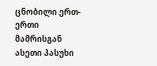ცნობილი ერთ-ერთი მამრისგან ასეთი პასუხი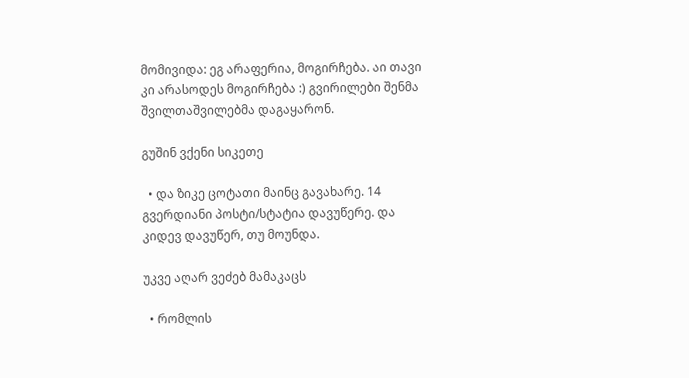მომივიდა: ეგ არაფერია, მოგირჩება. აი თავი კი არასოდეს მოგირჩება :) გვირილები შენმა შვილთაშვილებმა დაგაყარონ.

გუშინ ვქენი სიკეთე

  • და ზიკე ცოტათი მაინც გავახარე. 14 გვერდიანი პოსტი/სტატია დავუწერე. და კიდევ დავუწერ, თუ მოუნდა.

უკვე აღარ ვეძებ მამაკაცს

  • რომლის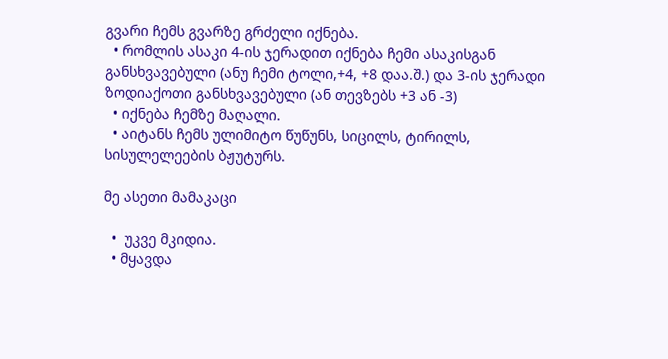გვარი ჩემს გვარზე გრძელი იქნება.
  • რომლის ასაკი 4-ის ჯერადით იქნება ჩემი ასაკისგან განსხვავებული (ანუ ჩემი ტოლი,+4, +8 დაა.შ.) და 3-ის ჯერადი ზოდიაქოთი განსხვავებული (ან თევზებს +3 ან -3)
  • იქნება ჩემზე მაღალი.
  • აიტანს ჩემს ულიმიტო წუწუნს, სიცილს, ტირილს, სისულელეების ბჟუტურს.

მე ასეთი მამაკაცი

  •  უკვე მკიდია.
  • მყავდა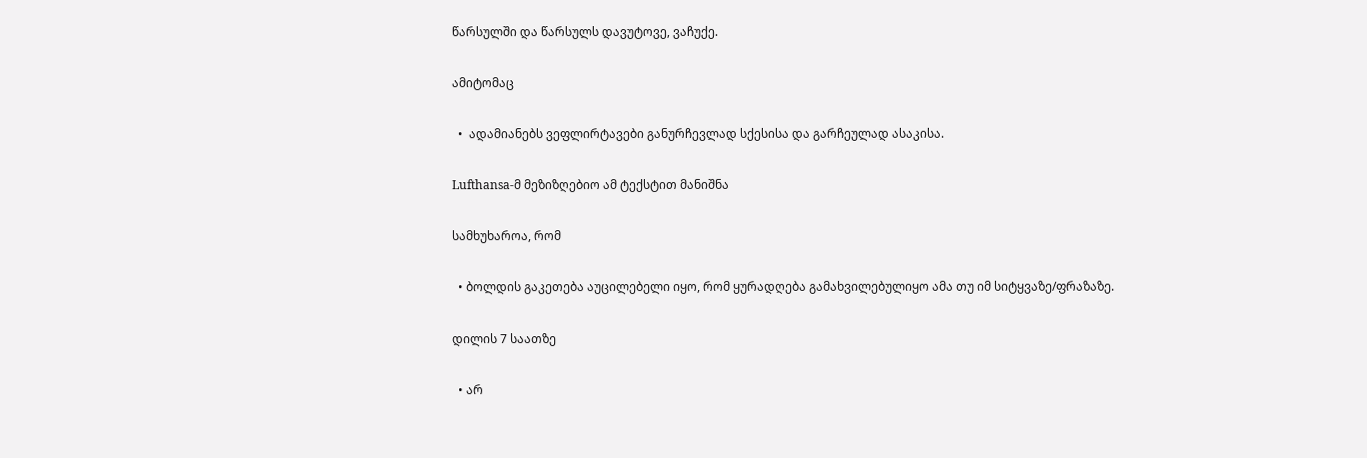წარსულში და წარსულს დავუტოვე, ვაჩუქე.

ამიტომაც

  •  ადამიანებს ვეფლირტავები განურჩევლად სქესისა და გარჩეულად ასაკისა.

Lufthansa-მ მეზიზღებიო ამ ტექსტით მანიშნა

სამხუხაროა, რომ

  • ბოლდის გაკეთება აუცილებელი იყო, რომ ყურადღება გამახვილებულიყო ამა თუ იმ სიტყვაზე/ფრაზაზე.

დილის 7 საათზე

  • არ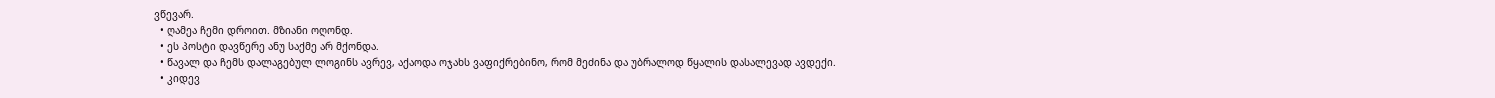ვწევარ.
  • ღამეა ჩემი დროით. მზიანი ოღონდ.
  • ეს პოსტი დავწერე ანუ საქმე არ მქონდა.
  • წავალ და ჩემს დალაგებულ ლოგინს ავრევ, აქაოდა ოჯახს ვაფიქრებინო, რომ მეძინა და უბრალოდ წყალის დასალევად ავდექი.
  • კიდევ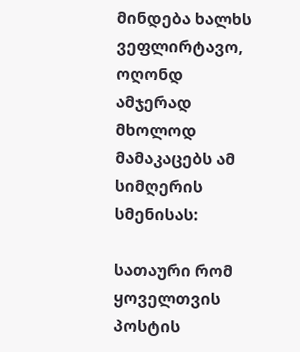მინდება ხალხს ვეფლირტავო, ოღონდ ამჯერად მხოლოდ მამაკაცებს ამ სიმღერის სმენისას:

სათაური რომ ყოველთვის პოსტის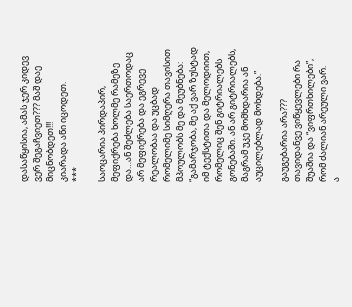დასაწყისია, ამას ჯერ კიდევ ვერ შეგაჩვიეთ??? მაშ დაე მიცნობდეთ!!!
კიარადა აწი იცოდეთ.
***

საოცარია პირდაპირ, მეფიქრება ხოლმე რამეზე და…ან შეძლება საერთოდაც არ მეფიქრება და ეგრევე რეალობაა და უცბად რომელიმე სიმღერა თავისით მპოულობს მე და მეუბნება: “გამარჯობა, მე აქ ვარ ზუსტად იმ ტექსტითა და მელოდიით, რომელიც შენ გიტრიალებს გონებაში. ან არ გიტრიალებს, მაგრამ უკე მომხდარია ან აუცილებლად მოხდება.”

გაუგებარია არა???
თავიდანვე ვიწყევლები რა შუაშია და “ვიფრთხილები”, რომ ძალიან არეული ვარ.
ა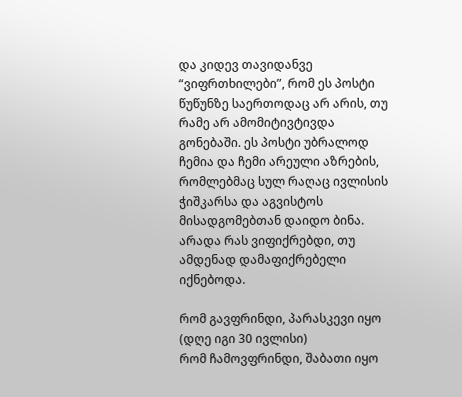და კიდევ თავიდანვე “ვიფრთხილები”, რომ ეს პოსტი წუწუნზე საერთოდაც არ არის, თუ რამე არ ამომიტივტივდა გონებაში. ეს პოსტი უბრალოდ ჩემია და ჩემი არეული აზრების, რომლებმაც სულ რაღაც ივლისის ჭიშკარსა და აგვისტოს მისადგომებთან დაიდო ბინა. არადა რას ვიფიქრებდი, თუ ამდენად დამაფიქრებელი იქნებოდა.

რომ გავფრინდი, პარასკევი იყო (დღე იგი 30 ივლისი)
რომ ჩამოვფრინდი, შაბათი იყო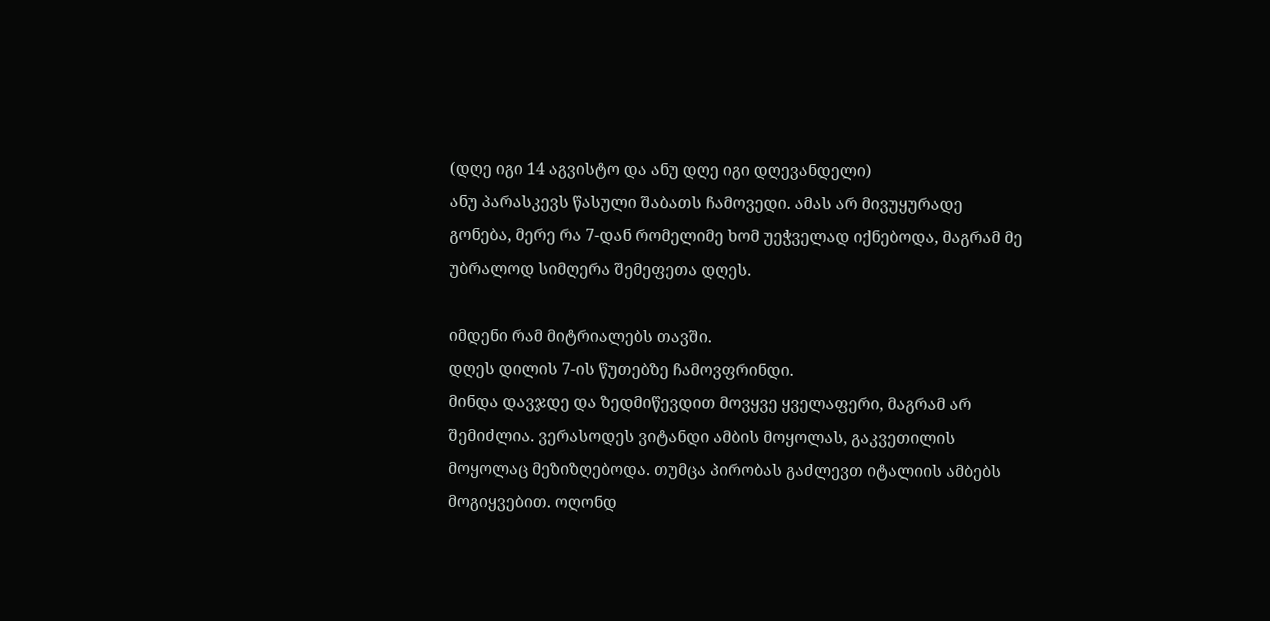(დღე იგი 14 აგვისტო და ანუ დღე იგი დღევანდელი)
ანუ პარასკევს წასული შაბათს ჩამოვედი. ამას არ მივუყურადე გონება, მერე რა 7-დან რომელიმე ხომ უეჭველად იქნებოდა, მაგრამ მე უბრალოდ სიმღერა შემეფეთა დღეს.

იმდენი რამ მიტრიალებს თავში.
დღეს დილის 7-ის წუთებზე ჩამოვფრინდი.
მინდა დავჯდე და ზედმიწევდით მოვყვე ყველაფერი, მაგრამ არ შემიძლია. ვერასოდეს ვიტანდი ამბის მოყოლას, გაკვეთილის მოყოლაც მეზიზღებოდა. თუმცა პირობას გაძლევთ იტალიის ამბებს მოგიყვებით. ოღონდ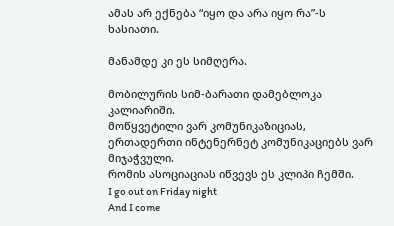ამას არ ექნება “იყო და არა იყო რა”-ს ხასიათი.

მანამდე კი ეს სიმღერა.

მობილურის სიმ-ბარათი დამებლოკა კალიარიში.
მოწყვეტილი ვარ კომუნიკაზიციას, ერთადერთი ინტენერნეტ კომუნიკაციებს ვარ მიჯაჭვული.
რომის ასოციაციას იწვევს ეს კლიპი ჩემში.
I go out on Friday night
And I come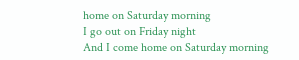home on Saturday morning
I go out on Friday night
And I come home on Saturday morning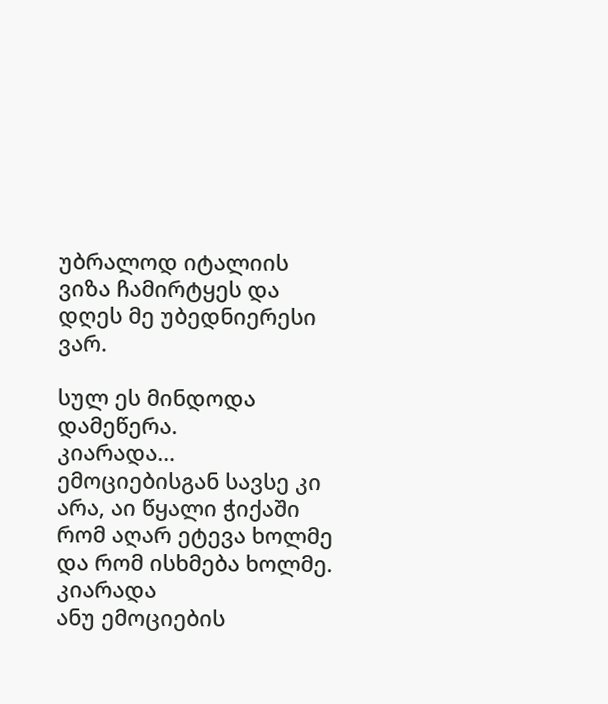უბრალოდ იტალიის ვიზა ჩამირტყეს და დღეს მე უბედნიერესი ვარ.

სულ ეს მინდოდა დამეწერა.
კიარადა…
ემოციებისგან სავსე კი არა, აი წყალი ჭიქაში რომ აღარ ეტევა ხოლმე და რომ ისხმება ხოლმე.
კიარადა
ანუ ემოციების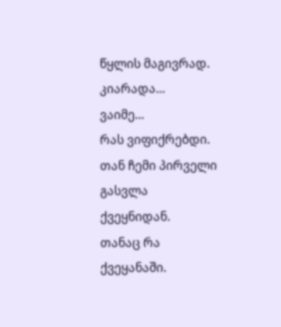წყლის მაგივრად.
კიარადა…
ვაიმე…
რას ვიფიქრებდი.
თან ჩემი პირველი გასვლა ქვეყნიდან.
თანაც რა ქვეყანაში.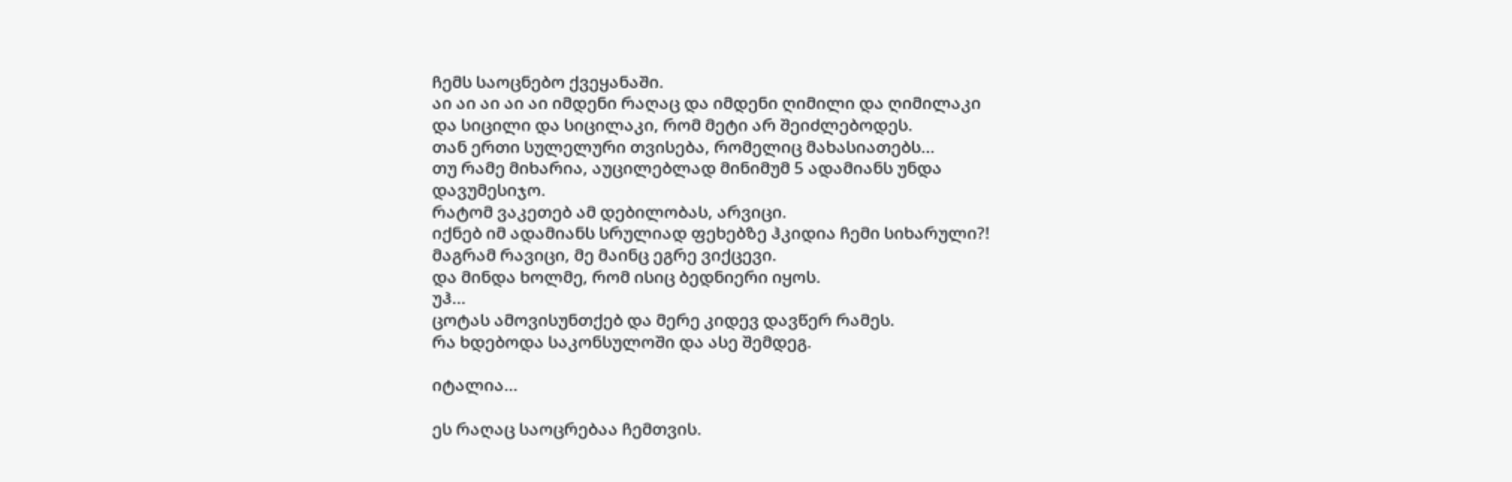ჩემს საოცნებო ქვეყანაში.
აი აი აი აი აი იმდენი რაღაც და იმდენი ღიმილი და ღიმილაკი
და სიცილი და სიცილაკი, რომ მეტი არ შეიძლებოდეს.
თან ერთი სულელური თვისება, რომელიც მახასიათებს…
თუ რამე მიხარია, აუცილებლად მინიმუმ 5 ადამიანს უნდა დავუმესიჯო.
რატომ ვაკეთებ ამ დებილობას, არვიცი.
იქნებ იმ ადამიანს სრულიად ფეხებზე ჰკიდია ჩემი სიხარული?!
მაგრამ რავიცი, მე მაინც ეგრე ვიქცევი.
და მინდა ხოლმე, რომ ისიც ბედნიერი იყოს.
უჰ…
ცოტას ამოვისუნთქებ და მერე კიდევ დავწერ რამეს.
რა ხდებოდა საკონსულოში და ასე შემდეგ.

იტალია…

ეს რაღაც საოცრებაა ჩემთვის.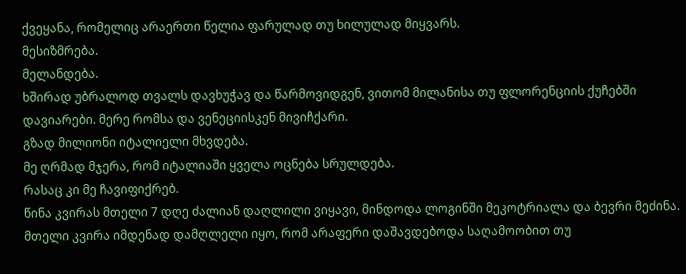ქვეყანა, რომელიც არაერთი წელია ფარულად თუ ხილულად მიყვარს.
მესიზმრება.
მელანდება.
ხშირად უბრალოდ თვალს დავხუჭავ და წარმოვიდგენ, ვითომ მილანისა თუ ფლორენციის ქუჩებში დავიარები. მერე რომსა და ვენეციისკენ მივიჩქარი.
გზად მილიონი იტალიელი მხვდება.
მე ღრმად მჯერა, რომ იტალიაში ყველა ოცნება სრულდება.
რასაც კი მე ჩავიფიქრებ.
წინა კვირას მთელი 7 დღე ძალიან დაღლილი ვიყავი, მინდოდა ლოგინში მეკოტრიალა და ბევრი მეძინა. მთელი კვირა იმდენად დამღლელი იყო, რომ არაფერი დაშავდებოდა საღამოობით თუ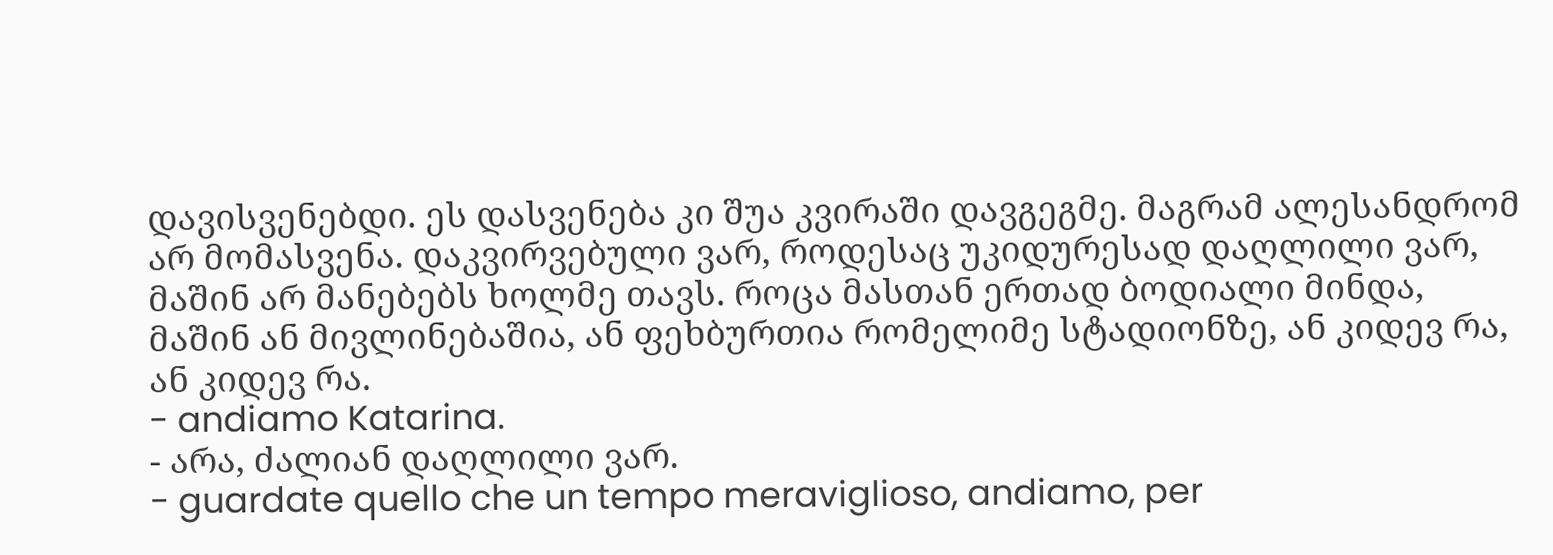დავისვენებდი. ეს დასვენება კი შუა კვირაში დავგეგმე. მაგრამ ალესანდრომ არ მომასვენა. დაკვირვებული ვარ, როდესაც უკიდურესად დაღლილი ვარ, მაშინ არ მანებებს ხოლმე თავს. როცა მასთან ერთად ბოდიალი მინდა, მაშინ ან მივლინებაშია, ან ფეხბურთია რომელიმე სტადიონზე, ან კიდევ რა, ან კიდევ რა.
- andiamo Katarina.
- არა, ძალიან დაღლილი ვარ.
- guardate quello che un tempo meraviglioso, andiamo, per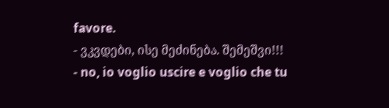favore.
- ვკვდები, ისე მეძინება. შემეშვი!!!
- no, io voglio uscire e voglio che tu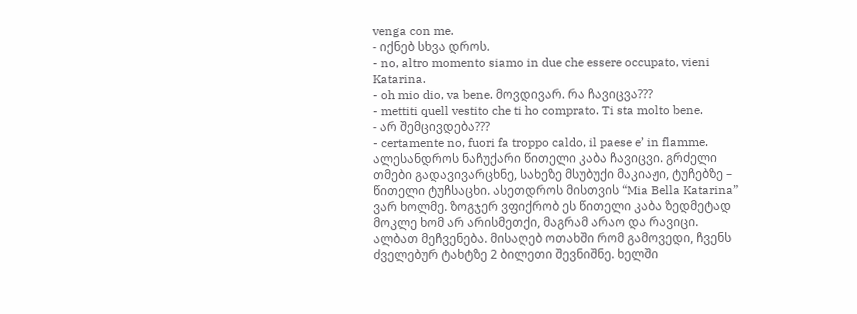venga con me.
- იქნებ სხვა დროს.
- no, altro momento siamo in due che essere occupato, vieni Katarina.
- oh mio dio, va bene. მოვდივარ. რა ჩავიცვა???
- mettiti quell vestito che ti ho comprato. Ti sta molto bene.
- არ შემცივდება???
- certamente no, fuori fa troppo caldo, il paese e’ in flamme.
ალესანდროს ნაჩუქარი წითელი კაბა ჩავიცვი. გრძელი თმები გადავივარცხნე, სახეზე მსუბუქი მაკიაჟი, ტუჩებზე – წითელი ტუჩსაცხი. ასეთდროს მისთვის “Mia Bella Katarina” ვარ ხოლმე. ზოგჯერ ვფიქრობ ეს წითელი კაბა ზედმეტად მოკლე ხომ არ არისმეთქი, მაგრამ არაო და რავიცი. ალბათ მეჩვენება. მისაღებ ოთახში რომ გამოვედი, ჩვენს ძველებურ ტახტზე 2 ბილეთი შევნიშნე. ხელში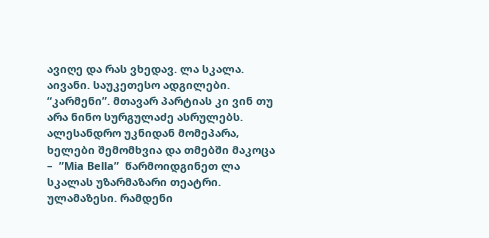ავიღე და რას ვხედავ. ლა სკალა. აივანი. საუკეთესო ადგილები. “კარმენი”. მთავარ პარტიას კი ვინ თუ არა ნინო სურგულაძე ასრულებს. ალესანდრო უკნიდან მომეპარა, ხელები შემომხვია და თმებში მაკოცა –  ”Mia Bella”  წარმოიდგინეთ ლა სკალას უზარმაზარი თეატრი. ულამაზესი. რამდენი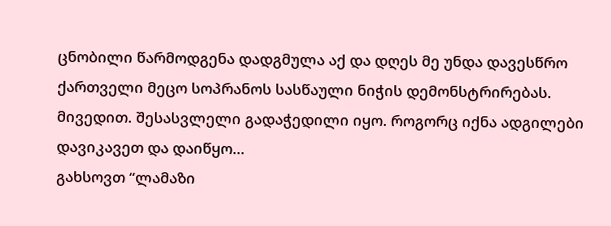ცნობილი წარმოდგენა დადგმულა აქ და დღეს მე უნდა დავესწრო ქართველი მეცო სოპრანოს სასწაული ნიჭის დემონსტრირებას. მივედით. შესასვლელი გადაჭედილი იყო. როგორც იქნა ადგილები დავიკავეთ და დაიწყო…
გახსოვთ “ლამაზი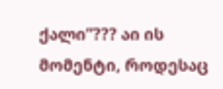ქალი”??? აი ის მომენტი, როდესაც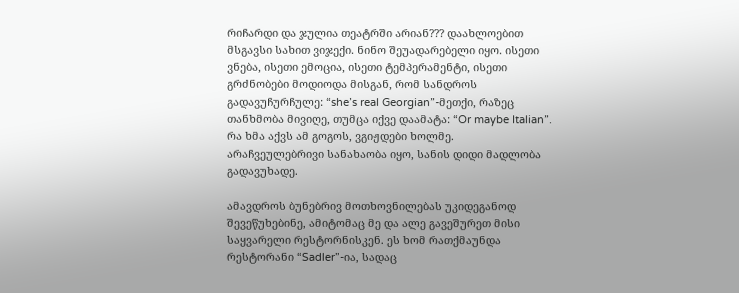რიჩარდი და ჯულია თეატრში არიან??? დაახლოებით მსგავსი სახით ვიჯექი. ნინო შეუადარებელი იყო. ისეთი ვნება, ისეთი ემოცია, ისეთი ტემპერამენტი, ისეთი გრძნობები მოდიოდა მისგან, რომ სანდროს გადავუჩურჩულე: “she’s real Georgian”-მეთქი, რაზეც თანხმობა მივიღე, თუმცა იქვე დაამატა: “Or maybe Italian”. რა ხმა აქვს ამ გოგოს, ვგიჟდები ხოლმე.
არაჩვეულებრივი სანახაობა იყო, სანის დიდი მადლობა გადავუხადე.

ამავდროს ბუნებრივ მოთხოვნილებას უკიდეგანოდ შევეწუხებინე, ამიტომაც მე და ალე გავეშურეთ მისი საყვარელი რესტორნისკენ. ეს ხომ რათქმაუნდა რესტორანი “Sadler”-ია, სადაც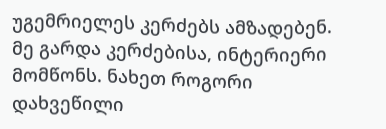უგემრიელეს კერძებს ამზადებენ. მე გარდა კერძებისა, ინტერიერი მომწონს. ნახეთ როგორი დახვეწილი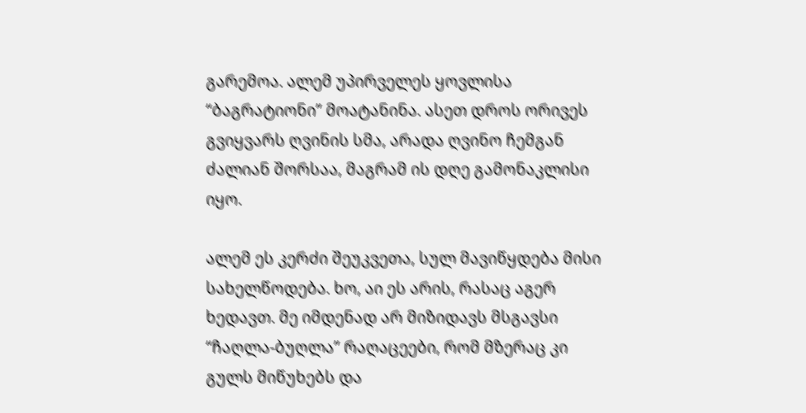გარემოა. ალემ უპირველეს ყოვლისა “ბაგრატიონი” მოატანინა. ასეთ დროს ორივეს გვიყვარს ღვინის სმა, არადა ღვინო ჩემგან ძალიან შორსაა, მაგრამ ის დღე გამონაკლისი იყო.

ალემ ეს კერძი შეუკვეთა, სულ მავიწყდება მისი სახელწოდება. ხო, აი ეს არის, რასაც აგერ ხედავთ. მე იმდენად არ მიზიდავს მსგავსი “ჩაღლა-ბუღლა” რაღაცეები, რომ მზერაც კი გულს მიწუხებს და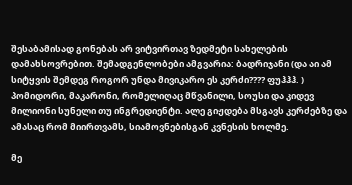შესაბამისად გონებას არ ვიტვირთავ ზედმეტი სახელების დამახსოვრებით. შემადგენლობები ამგვარია: ბადრიჯანი (და აი ამ სიტყვის შემდეგ როგორ უნდა მივიკარო ეს კერძი???? ფუჰჰჰ. ) პომიდორი, მაკარონი, რომელიღაც მწვანილი, სოუსი და კიდევ მილიონი სუნელი თუ ინგრედიენტი. ალე გიჟდება მსგავს კერძებზე და ამასაც რომ მიირთვამს, სიამოვნებისგან კვნესის ხოლმე.

მე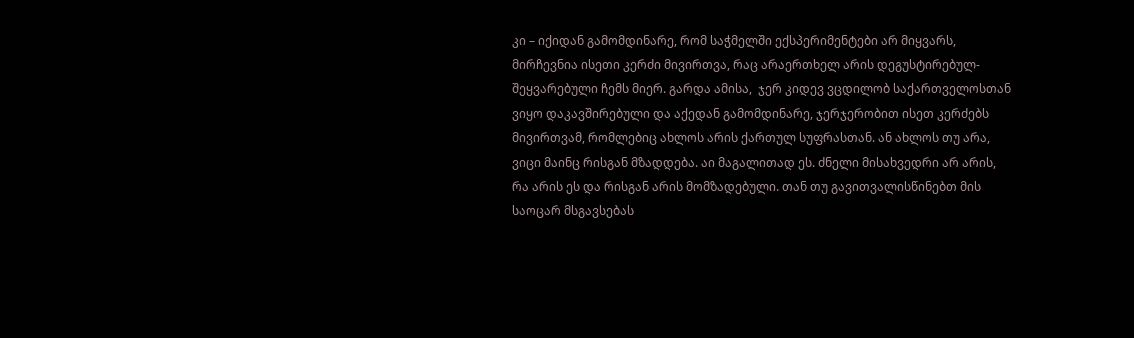კი – იქიდან გამომდინარე, რომ საჭმელში ექსპერიმენტები არ მიყვარს, მირჩევნია ისეთი კერძი მივირთვა, რაც არაერთხელ არის დეგუსტირებულ-შეყვარებული ჩემს მიერ. გარდა ამისა,  ჯერ კიდევ ვცდილობ საქართველოსთან ვიყო დაკავშირებული და აქედან გამომდინარე, ჯერჯერობით ისეთ კერძებს მივირთვამ, რომლებიც ახლოს არის ქართულ სუფრასთან. ან ახლოს თუ არა, ვიცი მაინც რისგან მზადდება. აი მაგალითად ეს. ძნელი მისახვედრი არ არის, რა არის ეს და რისგან არის მომზადებული. თან თუ გავითვალისწინებთ მის საოცარ მსგავსებას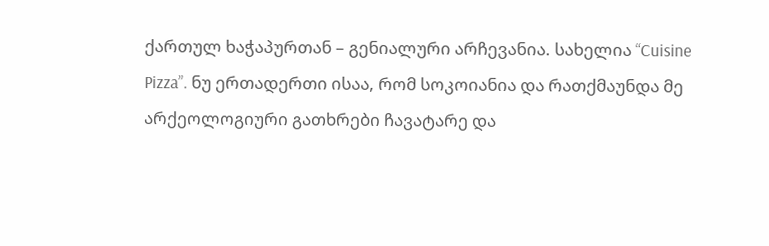ქართულ ხაჭაპურთან – გენიალური არჩევანია. სახელია “Cuisine Pizza”. ნუ ერთადერთი ისაა, რომ სოკოიანია და რათქმაუნდა მე არქეოლოგიური გათხრები ჩავატარე და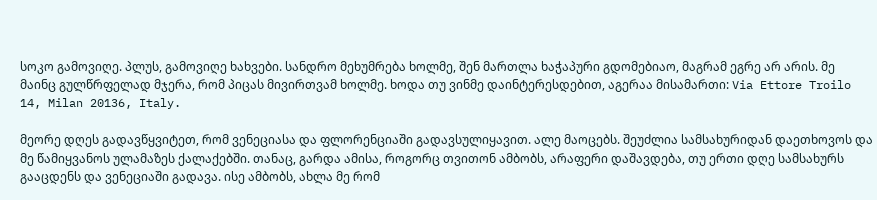სოკო გამოვიღე. პლუს, გამოვიღე ხახვები. სანდრო მეხუმრება ხოლმე, შენ მართლა ხაჭაპური გდომებიაო, მაგრამ ეგრე არ არის. მე მაინც გულწრფელად მჯერა, რომ პიცას მივირთვამ ხოლმე. ხოდა თუ ვინმე დაინტერესდებით, აგერაა მისამართი: Via Ettore Troilo 14, Milan 20136, Italy.

მეორე დღეს გადავწყვიტეთ, რომ ვენეციასა და ფლორენციაში გადავსულიყავით. ალე მაოცებს. შეუძლია სამსახურიდან დაეთხოვოს და მე წამიყვანოს ულამაზეს ქალაქებში. თანაც, გარდა ამისა, როგორც თვითონ ამბობს, არაფერი დაშავდება, თუ ერთი დღე სამსახურს გააცდენს და ვენეციაში გადავა. ისე ამბობს, ახლა მე რომ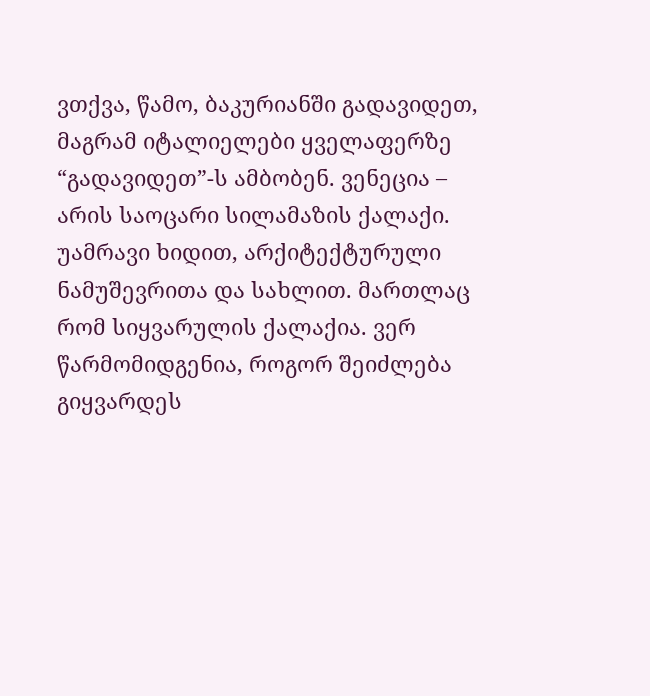ვთქვა, წამო, ბაკურიანში გადავიდეთ, მაგრამ იტალიელები ყველაფერზე “გადავიდეთ”-ს ამბობენ. ვენეცია – არის საოცარი სილამაზის ქალაქი. უამრავი ხიდით, არქიტექტურული ნამუშევრითა და სახლით. მართლაც რომ სიყვარულის ქალაქია. ვერ წარმომიდგენია, როგორ შეიძლება გიყვარდეს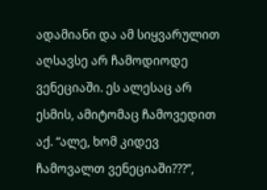ადამიანი და ამ სიყვარულით აღსავსე არ ჩამოდიოდე ვენეციაში. ეს ალესაც არ ესმის, ამიტომაც ჩამოვედით აქ. “ალე, ხომ კიდევ ჩამოვალთ ვენეციაში???”,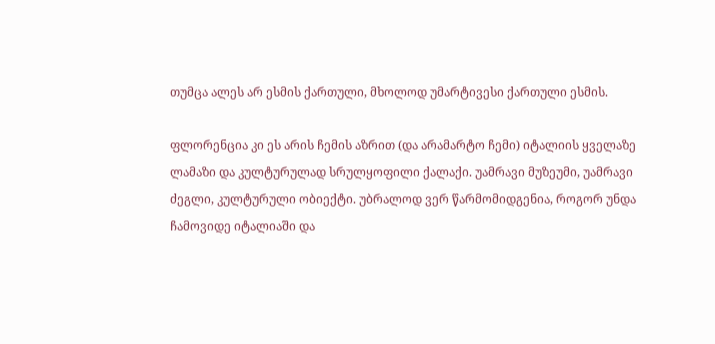თუმცა ალეს არ ესმის ქართული, მხოლოდ უმარტივესი ქართული ესმის.

ფლორენცია კი ეს არის ჩემის აზრით (და არამარტო ჩემი) იტალიის ყველაზე ლამაზი და კულტურულად სრულყოფილი ქალაქი. უამრავი მუზეუმი, უამრავი ძეგლი, კულტურული ობიექტი. უბრალოდ ვერ წარმომიდგენია, როგორ უნდა ჩამოვიდე იტალიაში და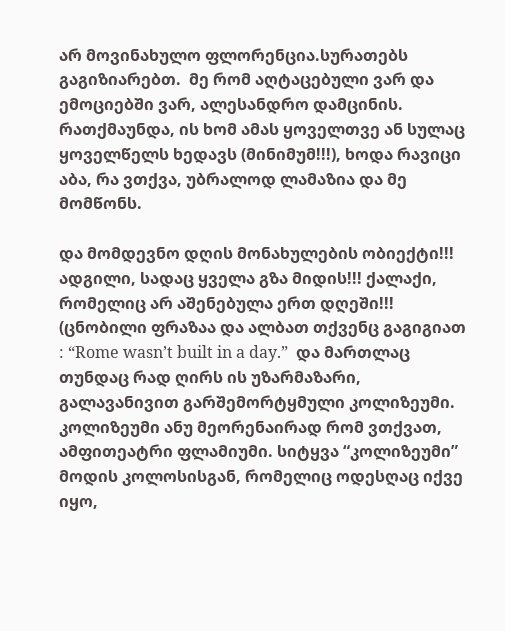არ მოვინახულო ფლორენცია.სურათებს გაგიზიარებთ.  მე რომ აღტაცებული ვარ და ემოციებში ვარ, ალესანდრო დამცინის. რათქმაუნდა, ის ხომ ამას ყოველთვე ან სულაც ყოველწელს ხედავს (მინიმუმ!!!), ხოდა რავიცი აბა, რა ვთქვა, უბრალოდ ლამაზია და მე მომწონს.

და მომდევნო დღის მონახულების ობიექტი!!! ადგილი, სადაც ყველა გზა მიდის!!! ქალაქი, რომელიც არ აშენებულა ერთ დღეში!!! (ცნობილი ფრაზაა და ალბათ თქვენც გაგიგიათ : “Rome wasn’t built in a day.”  და მართლაც თუნდაც რად ღირს ის უზარმაზარი, გალავანივით გარშემორტყმული კოლიზეუმი. კოლიზეუმი ანუ მეორენაირად რომ ვთქვათ, ამფითეატრი ფლამიუმი. სიტყვა “კოლიზეუმი” მოდის კოლოსისგან, რომელიც ოდესღაც იქვე იყო,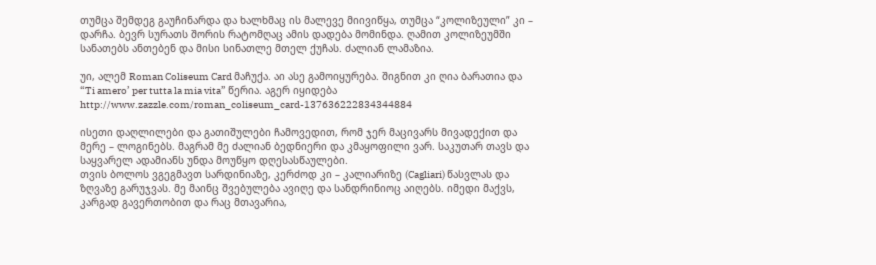თუმცა შემდეგ გაუჩინარდა და ხალხმაც ის მალევე მიივიწყა, თუმცა “კოლიზეული” კი – დარჩა. ბევრ სურათს შორის რატომღაც ამის დადება მომინდა. ღამით კოლიზეუმში სანათებს ანთებენ და მისი სინათლე მთელ ქუჩას. ძალიან ლამაზია.

უი, ალემ Roman Coliseum Card მაჩუქა. აი ასე გამოიყურება. შიგნით კი ღია ბარათია და “Ti amero’ per tutta la mia vita” წერია. აგერ იყიდება http://www.zazzle.com/roman_coliseum_card-137636222834344884

ისეთი დაღლილები და გათიშულები ჩამოვედით, რომ ჯერ მაცივარს მივადექით და მერე – ლოგინებს. მაგრამ მე ძალიან ბედნიერი და კმაყოფილი ვარ. საკუთარ თავს და საყვარელ ადამიანს უნდა მოუწყო დღესასწაულები.
თვის ბოლოს ვგეგმავთ სარდინიაზე, კერძოდ კი – კალიარიზე (Cagliari) წასვლას და ზღვაზე გარუჯვას. მე მაინც შვებულება ავიღე და სანდრინიოც აიღებს. იმედი მაქვს, კარგად გავერთობით და რაც მთავარია,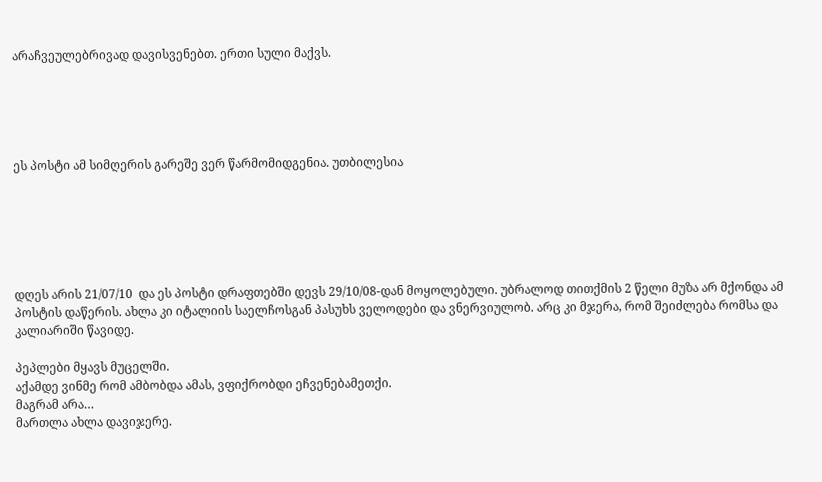არაჩვეულებრივად დავისვენებთ. ერთი სული მაქვს.





ეს პოსტი ამ სიმღერის გარეშე ვერ წარმომიდგენია. უთბილესია






დღეს არის 21/07/10  და ეს პოსტი დრაფთებში დევს 29/10/08-დან მოყოლებული. უბრალოდ თითქმის 2 წელი მუზა არ მქონდა ამ პოსტის დაწერის. ახლა კი იტალიის საელჩოსგან პასუხს ველოდები და ვნერვიულობ. არც კი მჯერა, რომ შეიძლება რომსა და კალიარიში წავიდე.

პეპლები მყავს მუცელში.
აქამდე ვინმე რომ ამბობდა ამას, ვფიქრობდი ეჩვენებამეთქი.
მაგრამ არა…
მართლა ახლა დავიჯერე.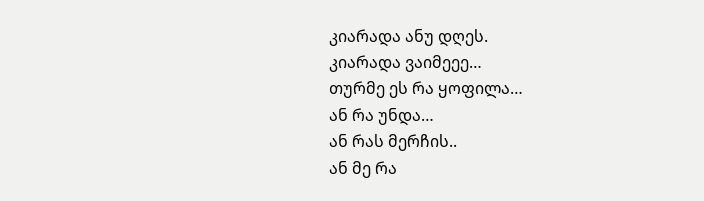კიარადა ანუ დღეს.
კიარადა ვაიმეეე…
თურმე ეს რა ყოფილა…
ან რა უნდა…
ან რას მერჩის..
ან მე რა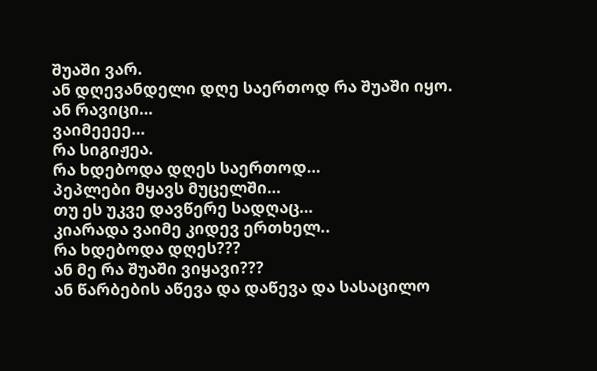შუაში ვარ.
ან დღევანდელი დღე საერთოდ რა შუაში იყო.
ან რავიცი…
ვაიმეეეე…
რა სიგიჟეა.
რა ხდებოდა დღეს საერთოდ…
პეპლები მყავს მუცელში…
თუ ეს უკვე დავწერე სადღაც…
კიარადა ვაიმე კიდევ ერთხელ..
რა ხდებოდა დღეს???
ან მე რა შუაში ვიყავი???
ან წარბების აწევა და დაწევა და სასაცილო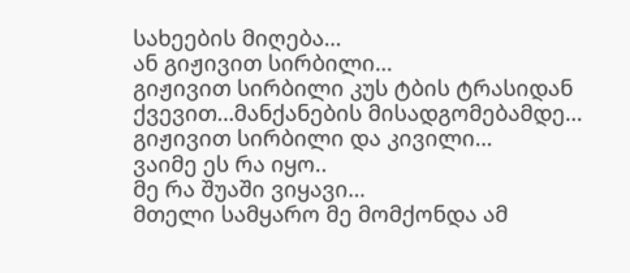სახეების მიღება…
ან გიჟივით სირბილი…
გიჟივით სირბილი კუს ტბის ტრასიდან ქვევით…მანქანების მისადგომებამდე…
გიჟივით სირბილი და კივილი…
ვაიმე ეს რა იყო..
მე რა შუაში ვიყავი…
მთელი სამყარო მე მომქონდა ამ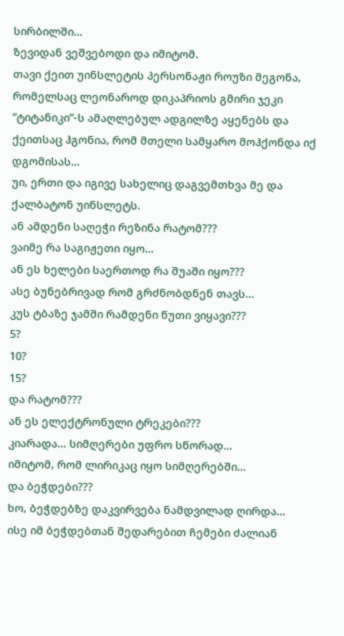სირბილში…
ზევიდან ვეშვებოდი და იმიტომ.
თავი ქეით უინსლეტის პერსონაჟი როუზი მეგონა, რომელსაც ლეონაროდ დიკაპრიოს გმირი ჯეკი “ტიტანიკი”-ს ამაღლებულ ადგილზე აყენებს და ქეითსაც ჰგონია, რომ მთელი სამყარო მოჰქონდა იქ დგომისას…
უი, ერთი და იგივე სახელიც დაგვემთხვა მე და ქალბატონ უინსლეტს.
ან ამდენი საღეჭი რეზინა რატომ???
ვაიმე რა საგიჟეთი იყო…
ან ეს ხელები საერთოდ რა შუაში იყო???
ასე ბუნებრივად რომ გრძნობდნენ თავს…
კუს ტბაზე ჯამში რამდენი წუთი ვიყავი???
5?
10?
15?
და რატომ???
ან ეს ელექტრონული ტრეკები???
კიარადა… სიმღერები უფრო სწორად…
იმიტომ, რომ ლირიკაც იყო სიმღერებში…
და ბეჭდები???
ხო, ბეჭდებზე დაკვირვება ნამდვილად ღირდა…
ისე იმ ბეჭდებთან შედარებით ჩემები ძალიან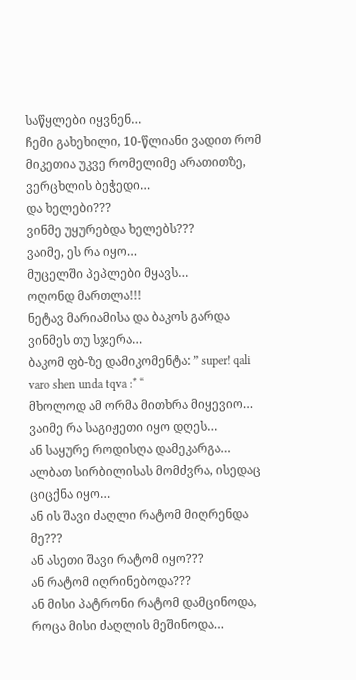საწყლები იყვნენ…
ჩემი გახეხილი, 10-წლიანი ვადით რომ მიკეთია უკვე რომელიმე არათითზე, ვერცხლის ბეჭედი…
და ხელები???
ვინმე უყურებდა ხელებს???
ვაიმე, ეს რა იყო…
მუცელში პეპლები მყავს…
ოღონდ მართლა!!!
ნეტავ მარიამისა და ბაკოს გარდა ვინმეს თუ სჯერა…
ბაკომ ფბ-ზე დამიკომენტა: ” super! qali varo shen unda tqva :* “
მხოლოდ ამ ორმა მითხრა მიყევიო…
ვაიმე რა საგიჟეთი იყო დღეს…
ან საყურე როდისღა დამეკარგა…
ალბათ სირბილისას მომძვრა, ისედაც ციცქნა იყო…
ან ის შავი ძაღლი რატომ მიღრენდა მე???
ან ასეთი შავი რატომ იყო???
ან რატომ იღრინებოდა???
ან მისი პატრონი რატომ დამცინოდა, როცა მისი ძაღლის მეშინოდა…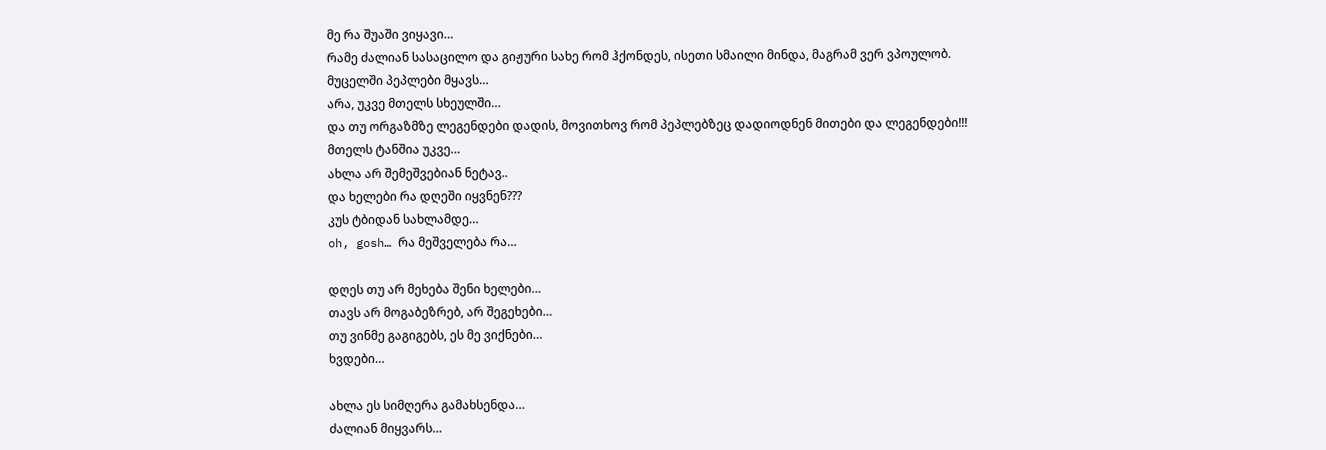მე რა შუაში ვიყავი…
რამე ძალიან სასაცილო და გიჟური სახე რომ ჰქონდეს, ისეთი სმაილი მინდა, მაგრამ ვერ ვპოულობ.
მუცელში პეპლები მყავს…
არა, უკვე მთელს სხეულში…
და თუ ორგაზმზე ლეგენდები დადის, მოვითხოვ რომ პეპლებზეც დადიოდნენ მითები და ლეგენდები!!!
მთელს ტანშია უკვე…
ახლა არ შემეშვებიან ნეტავ..
და ხელები რა დღეში იყვნენ???
კუს ტბიდან სახლამდე…
oh, gosh… რა მეშველება რა…

დღეს თუ არ მეხება შენი ხელები…
თავს არ მოგაბეზრებ, არ შეგეხები…
თუ ვინმე გაგიგებს, ეს მე ვიქნები…
ხვდები…

ახლა ეს სიმღერა გამახსენდა…
ძალიან მიყვარს…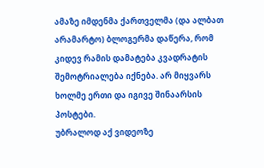ამაზე იმდენმა ქართველმა (და ალბათ არამარტო) ბლოგერმა დაწერა, რომ კიდევ რამის დამატება კვადრატის შემოტრიალება იქნება. არ მიყვარს ხოლმე ერთი და იგივე შინაარსის პოსტები.
უბრალოდ აქ ვიდეოზე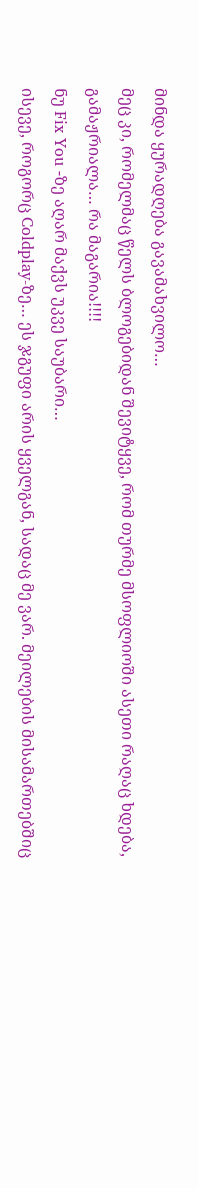მინდა ყურადღება გავამახვილო…
მეც კი, რომელმაც წელს ბლოგებიდან შევიტყვე, რომ თურმე მსოფლიოში ასეთი რაღაც ხდება,  გამაჟრიალა… რა მაგარია!!!!
ნუ Fix You -ზე აღარ მაქვს უკვე საუბარი…
ისევე, როგორც Coldplay-ზე… ეს ჯგუფი არის ყველგან, სადაც მე ვარ. მეილების მისამართებშიც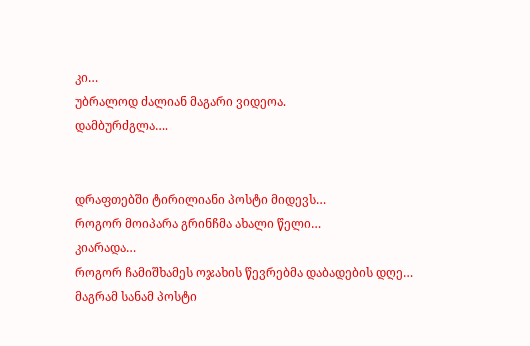კი…
უბრალოდ ძალიან მაგარი ვიდეოა.
დამბურძგლა….


დრაფთებში ტირილიანი პოსტი მიდევს…
როგორ მოიპარა გრინჩმა ახალი წელი…
კიარადა…
როგორ ჩამიშხამეს ოჯახის წევრებმა დაბადების დღე…
მაგრამ სანამ პოსტი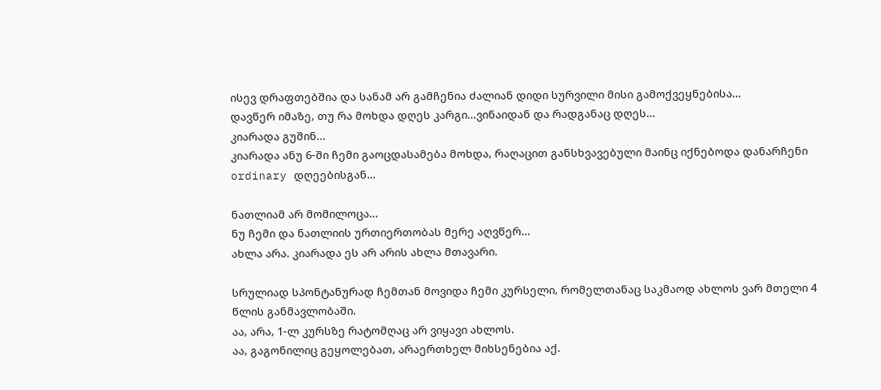ისევ დრაფთებშია და სანამ არ გამჩენია ძალიან დიდი სურვილი მისი გამოქვეყნებისა…
დავწერ იმაზე, თუ რა მოხდა დღეს კარგი…ვინაიდან და რადგანაც დღეს…
კიარადა გუშინ…
კიარადა ანუ 6-ში ჩემი გაოცდასამება მოხდა, რაღაცით განსხვავებული მაინც იქნებოდა დანარჩენი ordinary დღეებისგან…

ნათლიამ არ მომილოცა…
ნუ ჩემი და ნათლიის ურთიერთობას მერე აღვწერ…
ახლა არა. კიარადა ეს არ არის ახლა მთავარი.

სრულიად სპონტანურად ჩემთან მოვიდა ჩემი კურსელი, რომელთანაც საკმაოდ ახლოს ვარ მთელი 4 წლის განმავლობაში.
აა, არა, 1-ლ კურსზე რატომღაც არ ვიყავი ახლოს.
აა, გაგონილიც გეყოლებათ, არაერთხელ მიხსენებია აქ.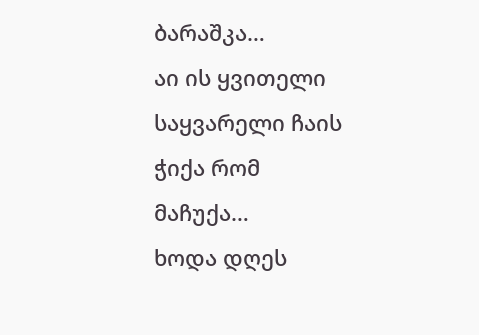ბარაშკა…
აი ის ყვითელი საყვარელი ჩაის ჭიქა რომ მაჩუქა…
ხოდა დღეს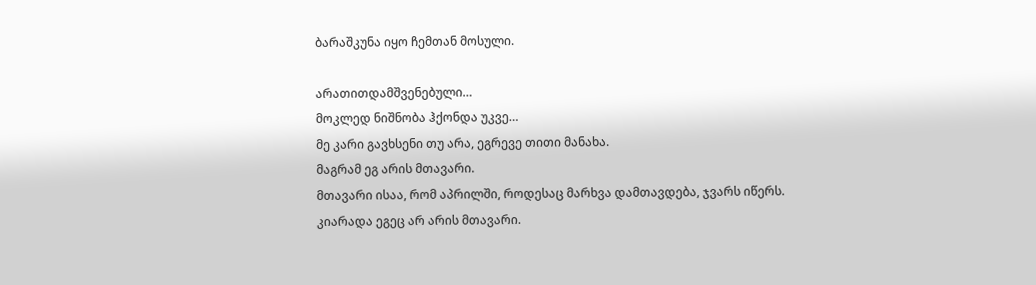ბარაშკუნა იყო ჩემთან მოსული.

არათითდამშვენებული…
მოკლედ ნიშნობა ჰქონდა უკვე…
მე კარი გავხსენი თუ არა, ეგრევე თითი მანახა.
მაგრამ ეგ არის მთავარი.
მთავარი ისაა, რომ აპრილში, როდესაც მარხვა დამთავდება, ჯვარს იწერს.
კიარადა ეგეც არ არის მთავარი.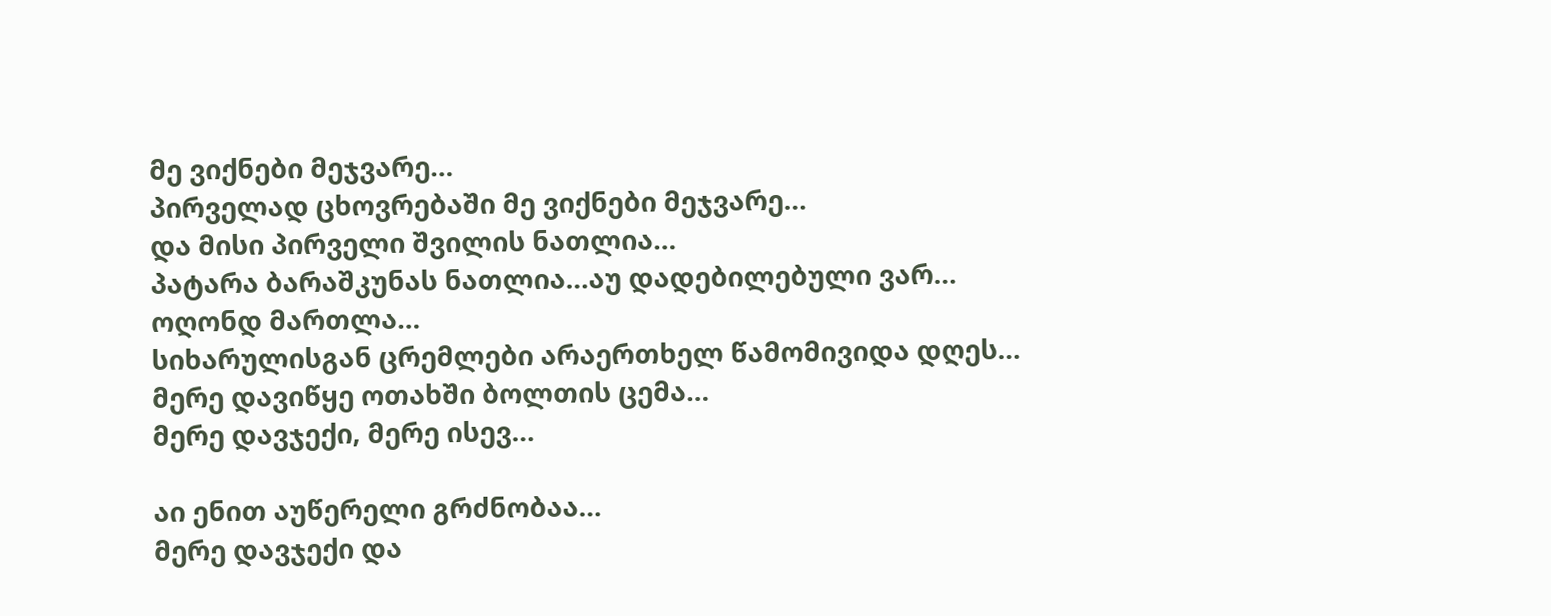მე ვიქნები მეჯვარე…
პირველად ცხოვრებაში მე ვიქნები მეჯვარე…
და მისი პირველი შვილის ნათლია…
პატარა ბარაშკუნას ნათლია…აუ დადებილებული ვარ…
ოღონდ მართლა…
სიხარულისგან ცრემლები არაერთხელ წამომივიდა დღეს…
მერე დავიწყე ოთახში ბოლთის ცემა…
მერე დავჯექი, მერე ისევ…

აი ენით აუწერელი გრძნობაა…
მერე დავჯექი და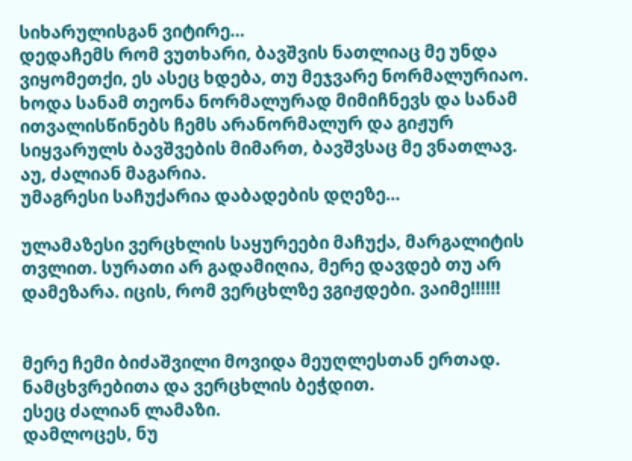სიხარულისგან ვიტირე…
დედაჩემს რომ ვუთხარი, ბავშვის ნათლიაც მე უნდა ვიყომეთქი, ეს ასეც ხდება, თუ მეჯვარე ნორმალურიაო.
ხოდა სანამ თეონა ნორმალურად მიმიჩნევს და სანამ ითვალისწინებს ჩემს არანორმალურ და გიჟურ სიყვარულს ბავშვების მიმართ, ბავშვსაც მე ვნათლავ.
აუ, ძალიან მაგარია.
უმაგრესი საჩუქარია დაბადების დღეზე…

ულამაზესი ვერცხლის საყურეები მაჩუქა, მარგალიტის თვლით. სურათი არ გადამიღია, მერე დავდებ თუ არ დამეზარა. იცის, რომ ვერცხლზე ვგიჟდები. ვაიმე!!!!!!


მერე ჩემი ბიძაშვილი მოვიდა მეუღლესთან ერთად.
ნამცხვრებითა და ვერცხლის ბეჭდით.
ესეც ძალიან ლამაზი.
დამლოცეს, ნუ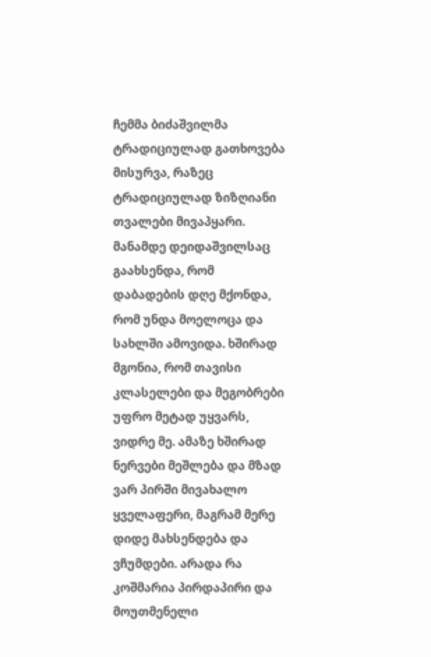ჩემმა ბიძაშვილმა ტრადიციულად გათხოვება მისურვა, რაზეც ტრადიციულად ზიზღიანი თვალები მივაპყარი.
მანამდე დეიდაშვილსაც გაახსენდა, რომ დაბადების დღე მქონდა, რომ უნდა მოელოცა და სახლში ამოვიდა. ხშირად მგონია, რომ თავისი კლასელები და მეგობრები უფრო მეტად უყვარს, ვიდრე მე. ამაზე ხშირად ნერვები მეშლება და მზად ვარ პირში მივახალო ყველაფერი, მაგრამ მერე დიდე მახსენდება და ვჩუმდები. არადა რა კოშმარია პირდაპირი და მოუთმენელი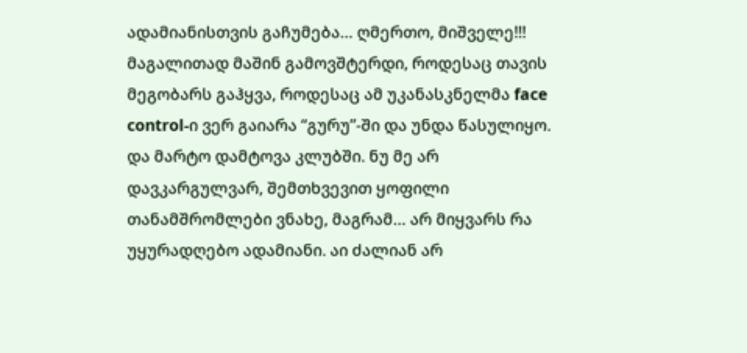ადამიანისთვის გაჩუმება… ღმერთო, მიშველე!!! მაგალითად მაშინ გამოვშტერდი, როდესაც თავის მეგობარს გაჰყვა, როდესაც ამ უკანასკნელმა face control-ი ვერ გაიარა “გურუ”-ში და უნდა წასულიყო. და მარტო დამტოვა კლუბში. ნუ მე არ დავკარგულვარ, შემთხვევით ყოფილი თანამშრომლები ვნახე, მაგრამ… არ მიყვარს რა უყურადღებო ადამიანი. აი ძალიან არ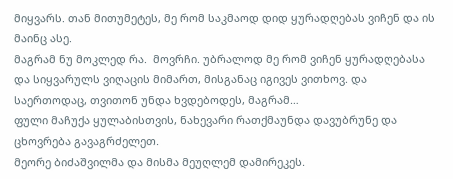მიყვარს. თან მითუმეტეს, მე რომ საკმაოდ დიდ ყურადღებას ვიჩენ და ის მაინც ასე.
მაგრამ ნუ მოკლედ რა.  მოვრჩი. უბრალოდ მე რომ ვიჩენ ყურადღებასა და სიყვარულს ვიღაცის მიმართ, მისგანაც იგივეს ვითხოვ. და საერთოდაც, თვითონ უნდა ხვდებოდეს, მაგრამ…
ფული მაჩუქა ყულაბისთვის, ნახევარი რათქმაუნდა დავუბრუნე და ცხოვრება გავაგრძელეთ.
მეორე ბიძაშვილმა და მისმა მეუღლემ დამირეკეს.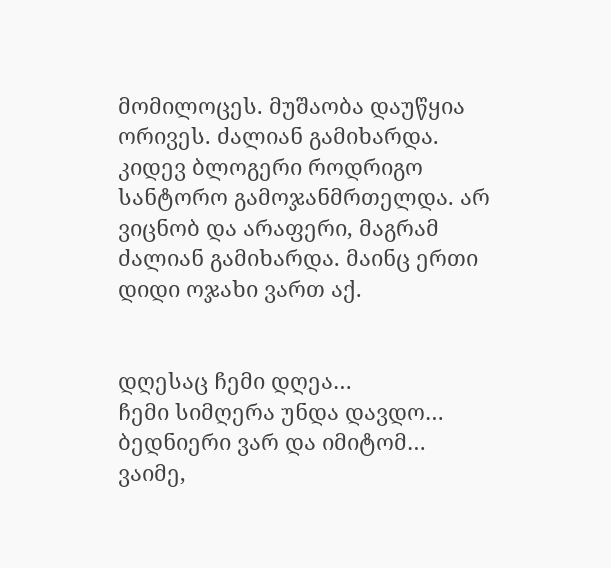მომილოცეს. მუშაობა დაუწყია ორივეს. ძალიან გამიხარდა.
კიდევ ბლოგერი როდრიგო სანტორო გამოჯანმრთელდა. არ ვიცნობ და არაფერი, მაგრამ ძალიან გამიხარდა. მაინც ერთი დიდი ოჯახი ვართ აქ.


დღესაც ჩემი დღეა…
ჩემი სიმღერა უნდა დავდო…
ბედნიერი ვარ და იმიტომ…
ვაიმე,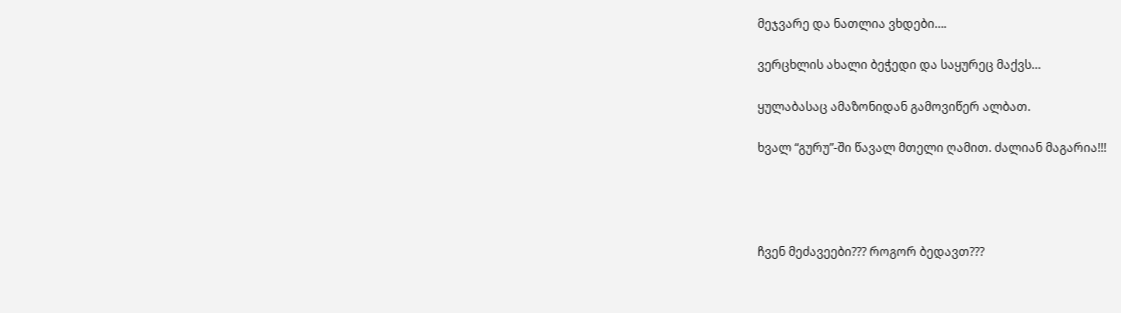მეჯვარე და ნათლია ვხდები….

ვერცხლის ახალი ბეჭედი და საყურეც მაქვს…

ყულაბასაც ამაზონიდან გამოვიწერ ალბათ.

ხვალ “გურუ”-ში წავალ მთელი ღამით. ძალიან მაგარია!!!




ჩვენ მეძავეები??? როგორ ბედავთ???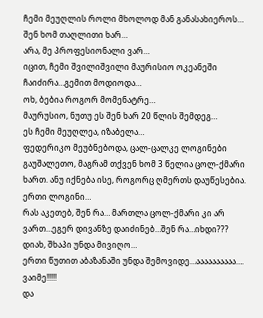ჩემი მეუღლის როლი მხოლოდ მან განასახიეროს…
შენ ხომ თაღლითი ხარ…
არა, მე პროფესიონალი ვარ…
იცით, ჩემი შვილიშვილი მაურისიო ოკეანეში ჩაიძირა…გემით მოდიოდა…
ოხ, ბებია როგორ მომენატრე…
მაურუსიო, ნუთუ ეს შენ ხარ 20 წლის შემდეგ…
ეს ჩემი მეუღლეა, იზაბელა…
ფედერიკო მეუბნებოდა, ცალ-ცალკე ლოგინები გაუშალეთო, მაგრამ თქვენ ხომ 3 წელია ცოლ-ქმარი ხართ. ანუ იქნება ისე, როგორც ღმერთს დაუწესებია. ერთი ლოგინი…
რას აკეთებ, შენ რა… მართლა ცოლ-ქმარი კი არ ვართ…ეგერ დივანზე დაიძინებ…შენ რა…იხდი???
დიახ, შხაპი უნდა მივიღო…
ერთი წუთით აბაზანაში უნდა შემოვიდე…აააააააააა…. ვაიმე!!!!!
და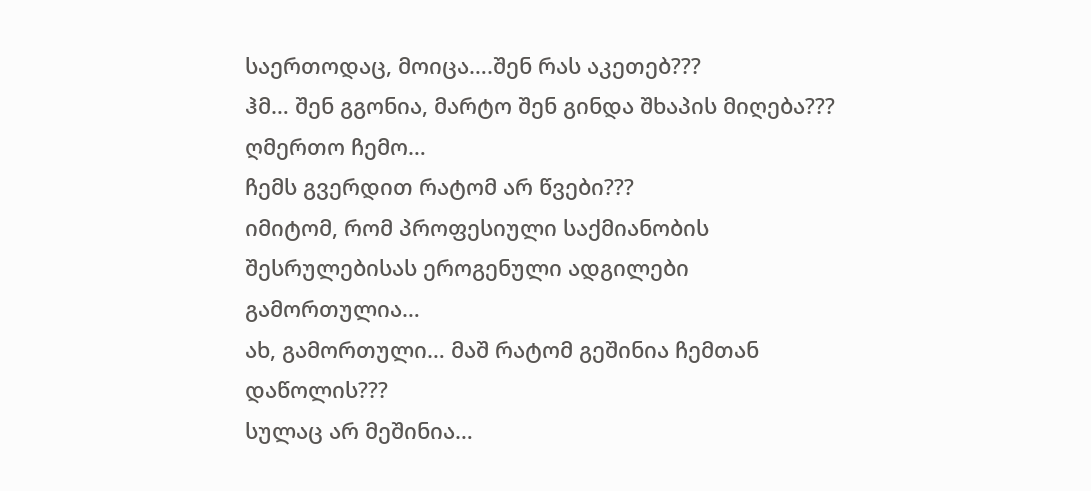საერთოდაც, მოიცა….შენ რას აკეთებ???
ჰმ… შენ გგონია, მარტო შენ გინდა შხაპის მიღება???
ღმერთო ჩემო…
ჩემს გვერდით რატომ არ წვები???
იმიტომ, რომ პროფესიული საქმიანობის შესრულებისას ეროგენული ადგილები გამორთულია…
ახ, გამორთული… მაშ რატომ გეშინია ჩემთან დაწოლის???
სულაც არ მეშინია…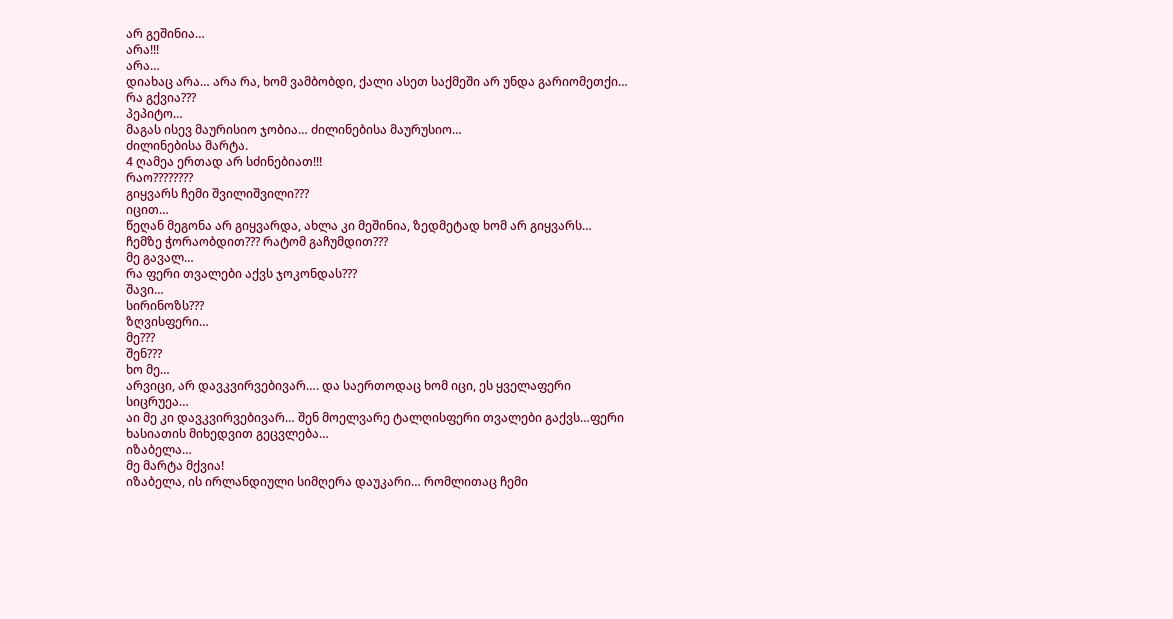არ გეშინია…
არა!!!
არა…
დიახაც არა… არა რა, ხომ ვამბობდი, ქალი ასეთ საქმეში არ უნდა გარიომეთქი…
რა გქვია???
პეპიტო…
მაგას ისევ მაურისიო ჯობია… ძილინებისა მაურუსიო…
ძილინებისა მარტა.
4 ღამეა ერთად არ სძინებიათ!!!
რაო????????
გიყვარს ჩემი შვილიშვილი???
იცით…
წეღან მეგონა არ გიყვარდა, ახლა კი მეშინია, ზედმეტად ხომ არ გიყვარს…
ჩემზე ჭორაობდით??? რატომ გაჩუმდით???
მე გავალ…
რა ფერი თვალები აქვს ჯოკონდას???
შავი…
სირინოზს???
ზღვისფერი…
მე???
შენ???
ხო მე…
არვიცი, არ დავკვირვებივარ…. და საერთოდაც ხომ იცი, ეს ყველაფერი სიცრუეა…
აი მე კი დავკვირვებივარ… შენ მოელვარე ტალღისფერი თვალები გაქვს…ფერი ხასიათის მიხედვით გეცვლება…
იზაბელა…
მე მარტა მქვია!
იზაბელა, ის ირლანდიული სიმღერა დაუკარი… რომლითაც ჩემი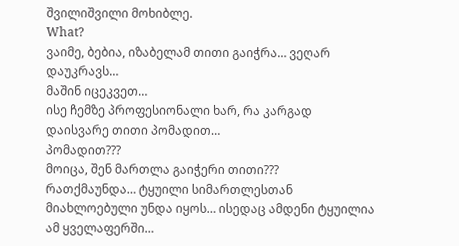შვილიშვილი მოხიბლე.
What?
ვაიმე, ბებია, იზაბელამ თითი გაიჭრა… ვეღარ დაუკრავს…
მაშინ იცეკვეთ…
ისე ჩემზე პროფესიონალი ხარ, რა კარგად დაისვარე თითი პომადით…
პომადით???
მოიცა, შენ მართლა გაიჭერი თითი???
რათქმაუნდა… ტყუილი სიმართლესთან მიახლოებული უნდა იყოს… ისედაც ამდენი ტყუილია ამ ყველაფერში…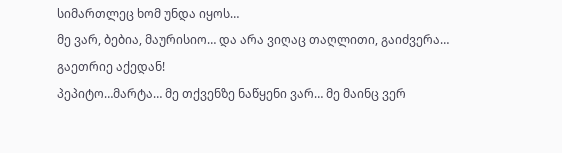სიმართლეც ხომ უნდა იყოს…
მე ვარ, ბებია, მაურისიო… და არა ვიღაც თაღლითი, გაიძვერა…
გაეთრიე აქედან!
პეპიტო…მარტა… მე თქვენზე ნაწყენი ვარ… მე მაინც ვერ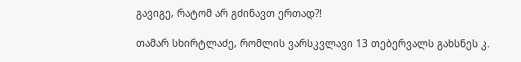გავიგე, რატომ არ გძინავთ ერთად?!

თამარ სხირტლაძე, რომლის ვარსკვლავი 13 თებერვალს გახსნეს კ.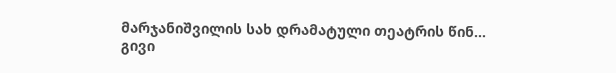მარჯანიშვილის სახ დრამატული თეატრის წინ…
გივი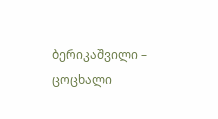ბერიკაშვილი – ცოცხალი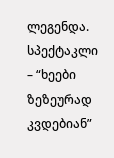ლეგენდა.
სპექტაკლი – “ხეები ზეზეურად კვდებიან”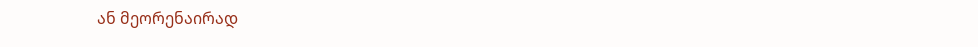ან მეორენაირად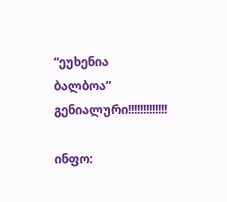“ეუხენია ბალბოა”
გენიალური!!!!!!!!!!!!!

ინფო: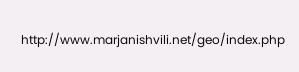http://www.marjanishvili.net/geo/index.php